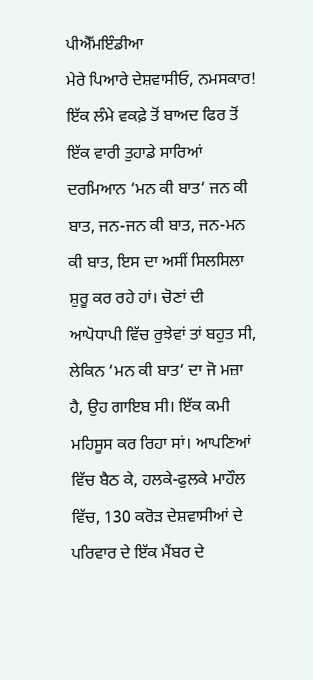ਪੀਐੱਮਇੰਡੀਆ
ਮੇਰੇ ਪਿਆਰੇ ਦੇਸ਼ਵਾਸੀਓ, ਨਮਸਕਾਰ! ਇੱਕ ਲੰਮੇ ਵਕਫ਼ੇ ਤੋਂ ਬਾਅਦ ਫਿਰ ਤੋਂ ਇੱਕ ਵਾਰੀ ਤੁਹਾਡੇ ਸਾਰਿਆਂ ਦਰਮਿਆਨ ‘ਮਨ ਕੀ ਬਾਤ‘ ਜਨ ਕੀ ਬਾਤ, ਜਨ-ਜਨ ਕੀ ਬਾਤ, ਜਨ-ਮਨ ਕੀ ਬਾਤ, ਇਸ ਦਾ ਅਸੀਂ ਸਿਲਸਿਲਾ ਸ਼ੁਰੂ ਕਰ ਰਹੇ ਹਾਂ। ਚੋਣਾਂ ਦੀ ਆਪੋਧਾਪੀ ਵਿੱਚ ਰੁਝੇਵਾਂ ਤਾਂ ਬਹੁਤ ਸੀ, ਲੇਕਿਨ ‘ਮਨ ਕੀ ਬਾਤ‘ ਦਾ ਜੋ ਮਜ਼ਾ ਹੈ, ਉਹ ਗਾਇਬ ਸੀ। ਇੱਕ ਕਮੀ ਮਹਿਸੂਸ ਕਰ ਰਿਹਾ ਸਾਂ। ਆਪਣਿਆਂ ਵਿੱਚ ਬੈਠ ਕੇ, ਹਲਕੇ-ਫੁਲਕੇ ਮਾਹੌਲ ਵਿੱਚ, 130 ਕਰੋੜ ਦੇਸ਼ਵਾਸੀਆਂ ਦੇ ਪਰਿਵਾਰ ਦੇ ਇੱਕ ਮੈਂਬਰ ਦੇ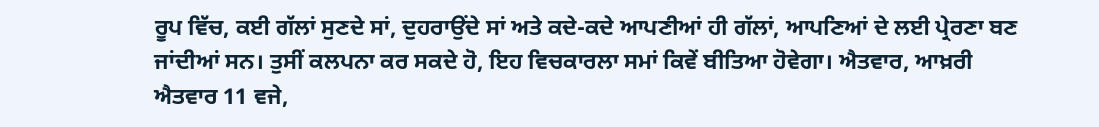ਰੂਪ ਵਿੱਚ, ਕਈ ਗੱਲਾਂ ਸੁਣਦੇ ਸਾਂ, ਦੁਹਰਾਉਂਦੇ ਸਾਂ ਅਤੇ ਕਦੇ-ਕਦੇ ਆਪਣੀਆਂ ਹੀ ਗੱਲਾਂ, ਆਪਣਿਆਂ ਦੇ ਲਈ ਪ੍ਰੇਰਣਾ ਬਣ ਜਾਂਦੀਆਂ ਸਨ। ਤੁਸੀਂ ਕਲਪਨਾ ਕਰ ਸਕਦੇ ਹੋ, ਇਹ ਵਿਚਕਾਰਲਾ ਸਮਾਂ ਕਿਵੇਂ ਬੀਤਿਆ ਹੋਵੇਗਾ। ਐਤਵਾਰ, ਆਖ਼ਰੀ ਐਤਵਾਰ 11 ਵਜੇ,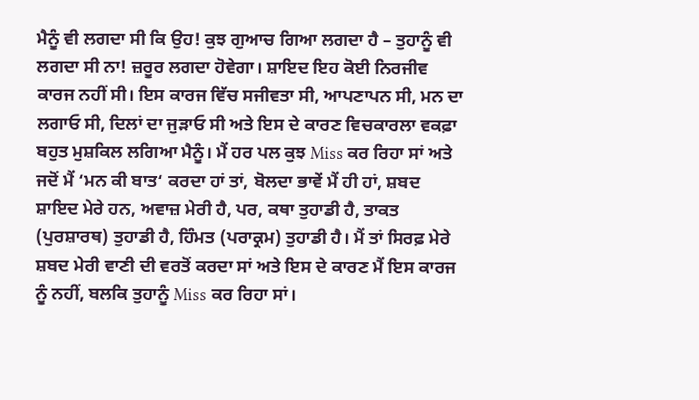ਮੈਨੂੰ ਵੀ ਲਗਦਾ ਸੀ ਕਿ ਉਹ! ਕੁਝ ਗੁਆਚ ਗਿਆ ਲਗਦਾ ਹੈ – ਤੁਹਾਨੂੰ ਵੀ ਲਗਦਾ ਸੀ ਨਾ! ਜ਼ਰੂਰ ਲਗਦਾ ਹੋਵੇਗਾ। ਸ਼ਾਇਦ ਇਹ ਕੋਈ ਨਿਰਜੀਵ ਕਾਰਜ ਨਹੀਂ ਸੀ। ਇਸ ਕਾਰਜ ਵਿੱਚ ਸਜੀਵਤਾ ਸੀ, ਆਪਣਾਪਨ ਸੀ, ਮਨ ਦਾ ਲਗਾਓ ਸੀ, ਦਿਲਾਂ ਦਾ ਜੁੜਾਓ ਸੀ ਅਤੇ ਇਸ ਦੇ ਕਾਰਣ ਵਿਚਕਾਰਲਾ ਵਕਫ਼ਾ ਬਹੁਤ ਮੁਸ਼ਕਿਲ ਲਗਿਆ ਮੈਨੂੰ। ਮੈਂ ਹਰ ਪਲ ਕੁਝ Miss ਕਰ ਰਿਹਾ ਸਾਂ ਅਤੇ ਜਦੋਂ ਮੈਂ ‘ਮਨ ਕੀ ਬਾਤ‘ ਕਰਦਾ ਹਾਂ ਤਾਂ, ਬੋਲਦਾ ਭਾਵੇਂ ਮੈਂ ਹੀ ਹਾਂ, ਸ਼ਬਦ ਸ਼ਾਇਦ ਮੇਰੇ ਹਨ, ਅਵਾਜ਼ ਮੇਰੀ ਹੈ, ਪਰ, ਕਥਾ ਤੁਹਾਡੀ ਹੈ, ਤਾਕਤ (ਪੁਰਸ਼ਾਰਥ) ਤੁਹਾਡੀ ਹੈ, ਹਿੰਮਤ (ਪਰਾਕ੍ਰਮ) ਤੁਹਾਡੀ ਹੈ। ਮੈਂ ਤਾਂ ਸਿਰਫ਼ ਮੇਰੇ ਸ਼ਬਦ ਮੇਰੀ ਵਾਣੀ ਦੀ ਵਰਤੋਂ ਕਰਦਾ ਸਾਂ ਅਤੇ ਇਸ ਦੇ ਕਾਰਣ ਮੈਂ ਇਸ ਕਾਰਜ ਨੂੰ ਨਹੀਂ, ਬਲਕਿ ਤੁਹਾਨੂੰ Miss ਕਰ ਰਿਹਾ ਸਾਂ।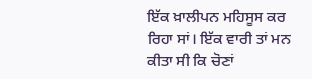ਇੱਕ ਖ਼ਾਲੀਪਨ ਮਹਿਸੂਸ ਕਰ ਰਿਹਾ ਸਾਂ। ਇੱਕ ਵਾਰੀ ਤਾਂ ਮਨ ਕੀਤਾ ਸੀ ਕਿ ਚੋਣਾਂ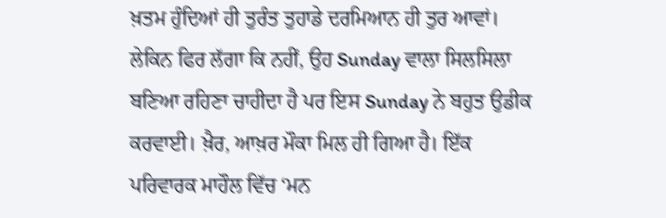ਖ਼ਤਮ ਹੁੰਦਿਆਂ ਹੀ ਤੁਰੰਤ ਤੁਹਾਡੇ ਦਰਮਿਆਨ ਹੀ ਤੁਰ ਆਵਾਂ। ਲੇਕਿਨ ਫਿਰ ਲੱਗਾ ਕਿ ਨਹੀਂ, ਉਹ Sunday ਵਾਲਾ ਸਿਲਸਿਲਾ ਬਣਿਆ ਰਹਿਣਾ ਚਾਹੀਦਾ ਹੈ ਪਰ ਇਸ Sunday ਨੇ ਬਹੁਤ ਉਡੀਕ ਕਰਵਾਈ। ਖ਼ੈਰ, ਆਖ਼ਰ ਮੌਕਾ ਮਿਲ ਹੀ ਗਿਆ ਹੈ। ਇੱਕ ਪਰਿਵਾਰਕ ਮਾਹੌਲ ਵਿੱਚ ‘ਮਨ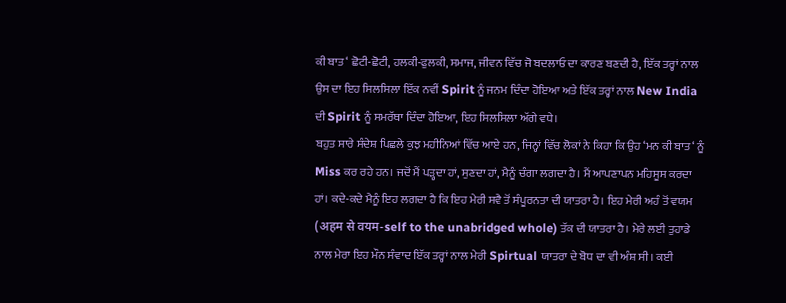ਕੀ ਬਾਤ‘ ਛੋਟੀ-ਛੋਟੀ, ਹਲਕੀ-ਫੁਲਕੀ, ਸਮਾਜ, ਜੀਵਨ ਵਿੱਚ ਜੋ ਬਦਲਾਓ ਦਾ ਕਾਰਣ ਬਣਦੀ ਹੈ, ਇੱਕ ਤਰ੍ਹਾਂ ਨਾਲ ਉਸ ਦਾ ਇਹ ਸਿਲਸਿਲਾ ਇੱਕ ਨਵੀਂ Spirit ਨੂੰ ਜਨਮ ਦਿੰਦਾ ਹੋਇਆ ਅਤੇ ਇੱਕ ਤਰ੍ਹਾਂ ਨਾਲ New India ਦੀ Spirit ਨੂੰ ਸਮਰੱਥਾ ਦਿੰਦਾ ਹੋਇਆ, ਇਹ ਸਿਲਸਿਲਾ ਅੱਗੇ ਵਧੇ।
ਬਹੁਤ ਸਾਰੇ ਸੰਦੇਸ਼ ਪਿਛਲੇ ਕੁਝ ਮਹੀਨਿਆਂ ਵਿੱਚ ਆਏ ਹਨ, ਜਿਨ੍ਹਾਂ ਵਿੱਚ ਲੋਕਾਂ ਨੇ ਕਿਹਾ ਕਿ ਉਹ ‘ਮਨ ਕੀ ਬਾਤ‘ ਨੂੰ Miss ਕਰ ਰਹੇ ਹਨ। ਜਦੋਂ ਮੈਂ ਪੜ੍ਹਦਾ ਹਾਂ, ਸੁਣਦਾ ਹਾਂ, ਮੈਨੂੰ ਚੰਗਾ ਲਗਦਾ ਹੈ। ਮੈਂ ਆਪਣਾਪਨ ਮਹਿਸੂਸ ਕਰਦਾ ਹਾਂ। ਕਦੇ-ਕਦੇ ਮੈਨੂੰ ਇਹ ਲਗਦਾ ਹੈ ਕਿ ਇਹ ਮੇਰੀ ਸਵੈ ਤੋਂ ਸੰਪੂਰਨਤਾ ਦੀ ਯਾਤਰਾ ਹੈ। ਇਹ ਮੇਰੀ ਅਹੰ ਤੋਂ ਵਯਮ (अहम से वयम-self to the unabridged whole) ਤੱਕ ਦੀ ਯਾਤਰਾ ਹੈ। ਮੇਰੇ ਲਈ ਤੁਹਾਡੇ ਨਾਲ ਮੇਰਾ ਇਹ ਮੌਨ ਸੰਵਾਦ ਇੱਕ ਤਰ੍ਹਾਂ ਨਾਲ ਮੇਰੀ Spirtual ਯਾਤਰਾ ਦੇ ਬੋਧ ਦਾ ਵੀ ਅੰਸ਼ ਸੀ। ਕਈ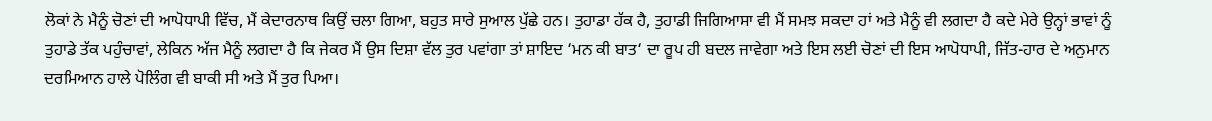ਲੋਕਾਂ ਨੇ ਮੈਨੂੰ ਚੋਣਾਂ ਦੀ ਆਪੋਧਾਪੀ ਵਿੱਚ, ਮੈਂ ਕੇਦਾਰਨਾਥ ਕਿਉਂ ਚਲਾ ਗਿਆ, ਬਹੁਤ ਸਾਰੇ ਸੁਆਲ ਪੁੱਛੇ ਹਨ। ਤੁਹਾਡਾ ਹੱਕ ਹੈ, ਤੁਹਾਡੀ ਜਿਗਿਆਸਾ ਵੀ ਮੈਂ ਸਮਝ ਸਕਦਾ ਹਾਂ ਅਤੇ ਮੈਨੂੰ ਵੀ ਲਗਦਾ ਹੈ ਕਦੇ ਮੇਰੇ ਉਨ੍ਹਾਂ ਭਾਵਾਂ ਨੂੰ ਤੁਹਾਡੇ ਤੱਕ ਪਹੁੰਚਾਵਾਂ, ਲੇਕਿਨ ਅੱਜ ਮੈਨੂੰ ਲਗਦਾ ਹੈ ਕਿ ਜੇਕਰ ਮੈਂ ਉਸ ਦਿਸ਼ਾ ਵੱਲ ਤੁਰ ਪਵਾਂਗਾ ਤਾਂ ਸ਼ਾਇਦ ‘ਮਨ ਕੀ ਬਾਤ‘ ਦਾ ਰੂਪ ਹੀ ਬਦਲ ਜਾਵੇਗਾ ਅਤੇ ਇਸ ਲਈ ਚੋਣਾਂ ਦੀ ਇਸ ਆਪੋਧਾਪੀ, ਜਿੱਤ-ਹਾਰ ਦੇ ਅਨੁਮਾਨ ਦਰਮਿਆਨ ਹਾਲੇ ਪੋਲਿੰਗ ਵੀ ਬਾਕੀ ਸੀ ਅਤੇ ਮੈਂ ਤੁਰ ਪਿਆ।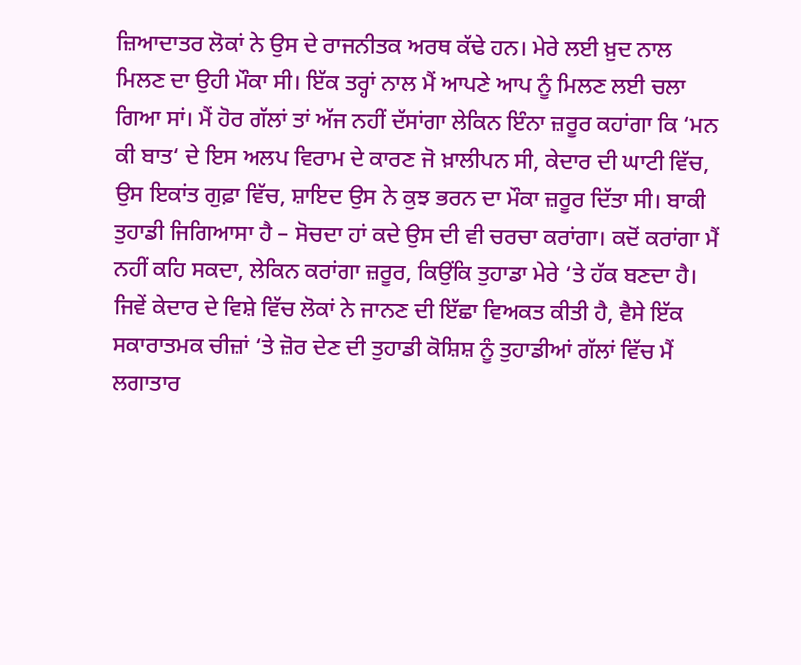ਜ਼ਿਆਦਾਤਰ ਲੋਕਾਂ ਨੇ ਉਸ ਦੇ ਰਾਜਨੀਤਕ ਅਰਥ ਕੱਢੇ ਹਨ। ਮੇਰੇ ਲਈ ਖ਼ੁਦ ਨਾਲ ਮਿਲਣ ਦਾ ਉਹੀ ਮੌਕਾ ਸੀ। ਇੱਕ ਤਰ੍ਹਾਂ ਨਾਲ ਮੈਂ ਆਪਣੇ ਆਪ ਨੂੰ ਮਿਲਣ ਲਈ ਚਲਾ ਗਿਆ ਸਾਂ। ਮੈਂ ਹੋਰ ਗੱਲਾਂ ਤਾਂ ਅੱਜ ਨਹੀਂ ਦੱਸਾਂਗਾ ਲੇਕਿਨ ਇੰਨਾ ਜ਼ਰੂਰ ਕਹਾਂਗਾ ਕਿ ‘ਮਨ ਕੀ ਬਾਤ‘ ਦੇ ਇਸ ਅਲਪ ਵਿਰਾਮ ਦੇ ਕਾਰਣ ਜੋ ਖ਼ਾਲੀਪਨ ਸੀ, ਕੇਦਾਰ ਦੀ ਘਾਟੀ ਵਿੱਚ, ਉਸ ਇਕਾਂਤ ਗੁਫ਼ਾ ਵਿੱਚ, ਸ਼ਾਇਦ ਉਸ ਨੇ ਕੁਝ ਭਰਨ ਦਾ ਮੌਕਾ ਜ਼ਰੂਰ ਦਿੱਤਾ ਸੀ। ਬਾਕੀ ਤੁਹਾਡੀ ਜਿਗਿਆਸਾ ਹੈ – ਸੋਚਦਾ ਹਾਂ ਕਦੇ ਉਸ ਦੀ ਵੀ ਚਰਚਾ ਕਰਾਂਗਾ। ਕਦੋਂ ਕਰਾਂਗਾ ਮੈਂ ਨਹੀਂ ਕਹਿ ਸਕਦਾ, ਲੇਕਿਨ ਕਰਾਂਗਾ ਜ਼ਰੂਰ, ਕਿਉਂਕਿ ਤੁਹਾਡਾ ਮੇਰੇ ‘ਤੇ ਹੱਕ ਬਣਦਾ ਹੈ। ਜਿਵੇਂ ਕੇਦਾਰ ਦੇ ਵਿਸ਼ੇ ਵਿੱਚ ਲੋਕਾਂ ਨੇ ਜਾਨਣ ਦੀ ਇੱਛਾ ਵਿਅਕਤ ਕੀਤੀ ਹੈ, ਵੈਸੇ ਇੱਕ ਸਕਾਰਾਤਮਕ ਚੀਜ਼ਾਂ ‘ਤੇ ਜ਼ੋਰ ਦੇਣ ਦੀ ਤੁਹਾਡੀ ਕੋਸ਼ਿਸ਼ ਨੂੰ ਤੁਹਾਡੀਆਂ ਗੱਲਾਂ ਵਿੱਚ ਮੈਂ ਲਗਾਤਾਰ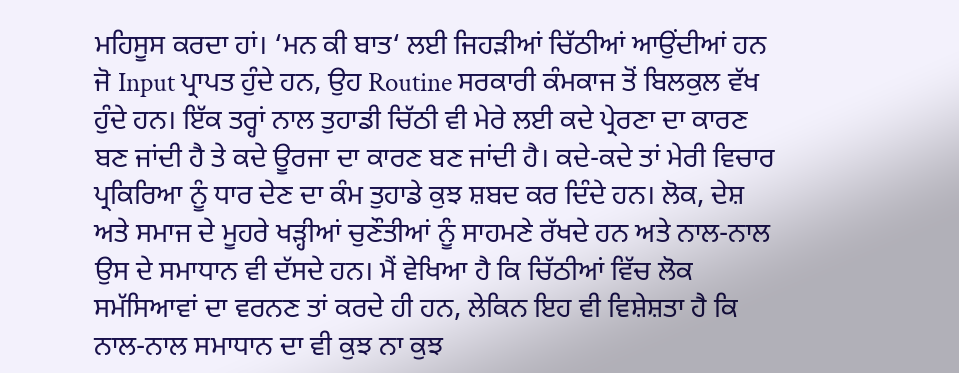ਮਹਿਸੂਸ ਕਰਦਾ ਹਾਂ। ‘ਮਨ ਕੀ ਬਾਤ‘ ਲਈ ਜਿਹੜੀਆਂ ਚਿੱਠੀਆਂ ਆਉਂਦੀਆਂ ਹਨ ਜੋ Input ਪ੍ਰਾਪਤ ਹੁੰਦੇ ਹਨ, ਉਹ Routine ਸਰਕਾਰੀ ਕੰਮਕਾਜ ਤੋਂ ਬਿਲਕੁਲ ਵੱਖ ਹੁੰਦੇ ਹਨ। ਇੱਕ ਤਰ੍ਹਾਂ ਨਾਲ ਤੁਹਾਡੀ ਚਿੱਠੀ ਵੀ ਮੇਰੇ ਲਈ ਕਦੇ ਪ੍ਰੇਰਣਾ ਦਾ ਕਾਰਣ ਬਣ ਜਾਂਦੀ ਹੈ ਤੇ ਕਦੇ ਊਰਜਾ ਦਾ ਕਾਰਣ ਬਣ ਜਾਂਦੀ ਹੈ। ਕਦੇ-ਕਦੇ ਤਾਂ ਮੇਰੀ ਵਿਚਾਰ ਪ੍ਰਕਿਰਿਆ ਨੂੰ ਧਾਰ ਦੇਣ ਦਾ ਕੰਮ ਤੁਹਾਡੇ ਕੁਝ ਸ਼ਬਦ ਕਰ ਦਿੰਦੇ ਹਨ। ਲੋਕ, ਦੇਸ਼ ਅਤੇ ਸਮਾਜ ਦੇ ਮੂਹਰੇ ਖੜ੍ਹੀਆਂ ਚੁਣੌਤੀਆਂ ਨੂੰ ਸਾਹਮਣੇ ਰੱਖਦੇ ਹਨ ਅਤੇ ਨਾਲ-ਨਾਲ ਉਸ ਦੇ ਸਮਾਧਾਨ ਵੀ ਦੱਸਦੇ ਹਨ। ਮੈਂ ਵੇਖਿਆ ਹੈ ਕਿ ਚਿੱਠੀਆਂ ਵਿੱਚ ਲੋਕ ਸਮੱਸਿਆਵਾਂ ਦਾ ਵਰਨਣ ਤਾਂ ਕਰਦੇ ਹੀ ਹਨ, ਲੇਕਿਨ ਇਹ ਵੀ ਵਿਸ਼ੇਸ਼ਤਾ ਹੈ ਕਿ ਨਾਲ-ਨਾਲ ਸਮਾਧਾਨ ਦਾ ਵੀ ਕੁਝ ਨਾ ਕੁਝ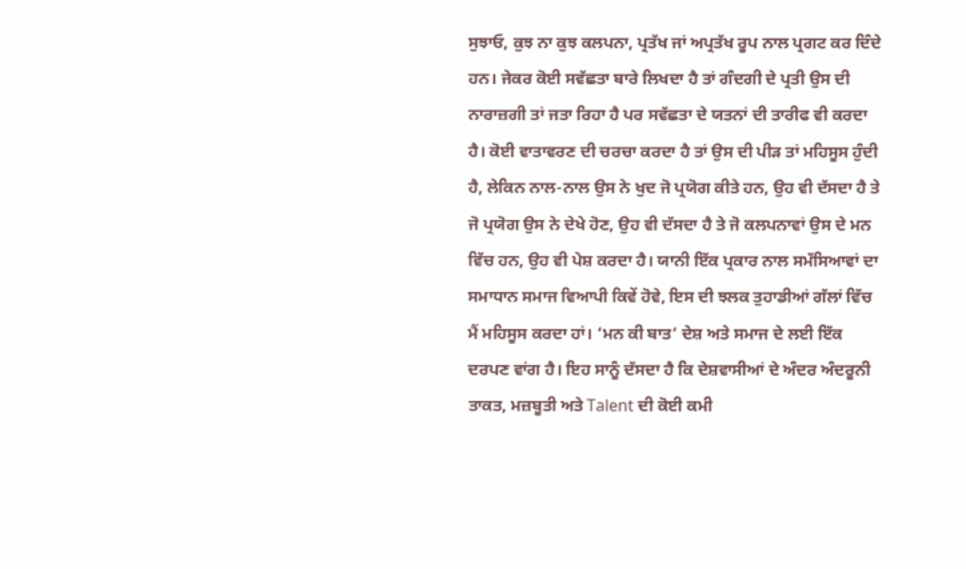ਸੁਝਾਓ, ਕੁਝ ਨਾ ਕੁਝ ਕਲਪਨਾ, ਪ੍ਰਤੱਖ ਜਾਂ ਅਪ੍ਰਤੱਖ ਰੂਪ ਨਾਲ ਪ੍ਰਗਟ ਕਰ ਦਿੰਦੇ ਹਨ। ਜੇਕਰ ਕੋਈ ਸਵੱਛਤਾ ਬਾਰੇ ਲਿਖਦਾ ਹੈ ਤਾਂ ਗੰਦਗੀ ਦੇ ਪ੍ਰਤੀ ਉਸ ਦੀ ਨਾਰਾਜ਼ਗੀ ਤਾਂ ਜਤਾ ਰਿਹਾ ਹੈ ਪਰ ਸਵੱਛਤਾ ਦੇ ਯਤਨਾਂ ਦੀ ਤਾਰੀਫ ਵੀ ਕਰਦਾ ਹੈ। ਕੋਈ ਵਾਤਾਵਰਣ ਦੀ ਚਰਚਾ ਕਰਦਾ ਹੈ ਤਾਂ ਉਸ ਦੀ ਪੀੜ ਤਾਂ ਮਹਿਸੂਸ ਹੁੰਦੀ ਹੈ, ਲੇਕਿਨ ਨਾਲ-ਨਾਲ ਉਸ ਨੇ ਖੁਦ ਜੋ ਪ੍ਰਯੋਗ ਕੀਤੇ ਹਨ, ਉਹ ਵੀ ਦੱਸਦਾ ਹੈ ਤੇ ਜੋ ਪ੍ਰਯੋਗ ਉਸ ਨੇ ਦੇਖੇ ਹੋਣ, ਉਹ ਵੀ ਦੱਸਦਾ ਹੈ ਤੇ ਜੋ ਕਲਪਨਾਵਾਂ ਉਸ ਦੇ ਮਨ ਵਿੱਚ ਹਨ, ਉਹ ਵੀ ਪੇਸ਼ ਕਰਦਾ ਹੈ। ਯਾਨੀ ਇੱਕ ਪ੍ਰਕਾਰ ਨਾਲ ਸਮੱਸਿਆਵਾਂ ਦਾ ਸਮਾਧਾਨ ਸਮਾਜ ਵਿਆਪੀ ਕਿਵੇਂ ਹੋਵੇ, ਇਸ ਦੀ ਝਲਕ ਤੁਹਾਡੀਆਂ ਗੱਲਾਂ ਵਿੱਚ ਮੈਂ ਮਹਿਸੂਸ ਕਰਦਾ ਹਾਂ। ‘ਮਨ ਕੀ ਬਾਤ‘ ਦੇਸ਼ ਅਤੇ ਸਮਾਜ ਦੇ ਲਈ ਇੱਕ ਦਰਪਣ ਵਾਂਗ ਹੈ। ਇਹ ਸਾਨੂੰ ਦੱਸਦਾ ਹੈ ਕਿ ਦੇਸ਼ਵਾਸੀਆਂ ਦੇ ਅੰਦਰ ਅੰਦਰੂਨੀ ਤਾਕਤ, ਮਜ਼ਬੂਤੀ ਅਤੇ Talent ਦੀ ਕੋਈ ਕਮੀ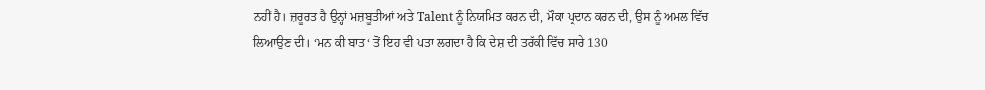ਨਹੀਂ ਹੈ। ਜ਼ਰੂਰਤ ਹੈ ਉਨ੍ਹਾਂ ਮਜ਼ਬੂਤੀਆਂ ਅਤੇ Talent ਨੂੰ ਨਿਯਮਿਤ ਕਰਨ ਦੀ, ਮੌਕਾ ਪ੍ਰਦਾਨ ਕਰਨ ਦੀ, ਉਸ ਨੂੰ ਅਮਲ ਵਿੱਚ ਲਿਆਉਣ ਦੀ। ‘ਮਨ ਕੀ ਬਾਤ‘ ਤੋਂ ਇਹ ਵੀ ਪਤਾ ਲਗਦਾ ਹੈ ਕਿ ਦੇਸ਼ ਦੀ ਤਰੱਕੀ ਵਿੱਚ ਸਾਰੇ 130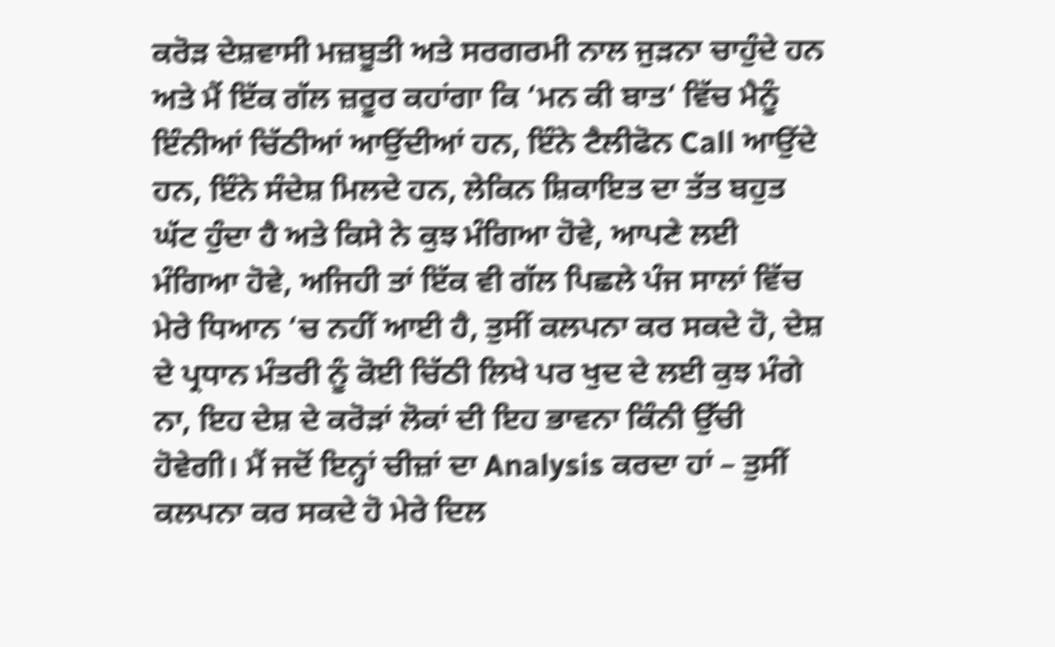ਕਰੋੜ ਦੇਸ਼ਵਾਸੀ ਮਜ਼ਬੂਤੀ ਅਤੇ ਸਰਗਰਮੀ ਨਾਲ ਜੁੜਨਾ ਚਾਹੁੰਦੇ ਹਨ ਅਤੇ ਮੈਂ ਇੱਕ ਗੱਲ ਜ਼ਰੂਰ ਕਹਾਂਗਾ ਕਿ ‘ਮਨ ਕੀ ਬਾਤ‘ ਵਿੱਚ ਮੈਨੂੰ ਇੰਨੀਆਂ ਚਿੱਠੀਆਂ ਆਉਂਦੀਆਂ ਹਨ, ਇੰਨੇ ਟੈਲੀਫੋਨ Call ਆਉਂਦੇ ਹਨ, ਇੰਨੇ ਸੰਦੇਸ਼ ਮਿਲਦੇ ਹਨ, ਲੇਕਿਨ ਸ਼ਿਕਾਇਤ ਦਾ ਤੱਤ ਬਹੁਤ ਘੱਟ ਹੁੰਦਾ ਹੈ ਅਤੇ ਕਿਸੇ ਨੇ ਕੁਝ ਮੰਗਿਆ ਹੋਵੇ, ਆਪਣੇ ਲਈ ਮੰਗਿਆ ਹੋਵੇ, ਅਜਿਹੀ ਤਾਂ ਇੱਕ ਵੀ ਗੱਲ ਪਿਛਲੇ ਪੰਜ ਸਾਲਾਂ ਵਿੱਚ ਮੇਰੇ ਧਿਆਨ ‘ਚ ਨਹੀਂ ਆਈ ਹੈ, ਤੁਸੀਂ ਕਲਪਨਾ ਕਰ ਸਕਦੇ ਹੋ, ਦੇਸ਼ ਦੇ ਪ੍ਰਧਾਨ ਮੰਤਰੀ ਨੂੰ ਕੋਈ ਚਿੱਠੀ ਲਿਖੇ ਪਰ ਖੁਦ ਦੇ ਲਈ ਕੁਝ ਮੰਗੇ ਨਾ, ਇਹ ਦੇਸ਼ ਦੇ ਕਰੋੜਾਂ ਲੋਕਾਂ ਦੀ ਇਹ ਭਾਵਨਾ ਕਿੰਨੀ ਉੱਚੀ ਹੋਵੇਗੀ। ਮੈਂ ਜਦੋਂ ਇਨ੍ਹਾਂ ਚੀਜ਼ਾਂ ਦਾ Analysis ਕਰਦਾ ਹਾਂ – ਤੁਸੀਂ ਕਲਪਨਾ ਕਰ ਸਕਦੇ ਹੋ ਮੇਰੇ ਦਿਲ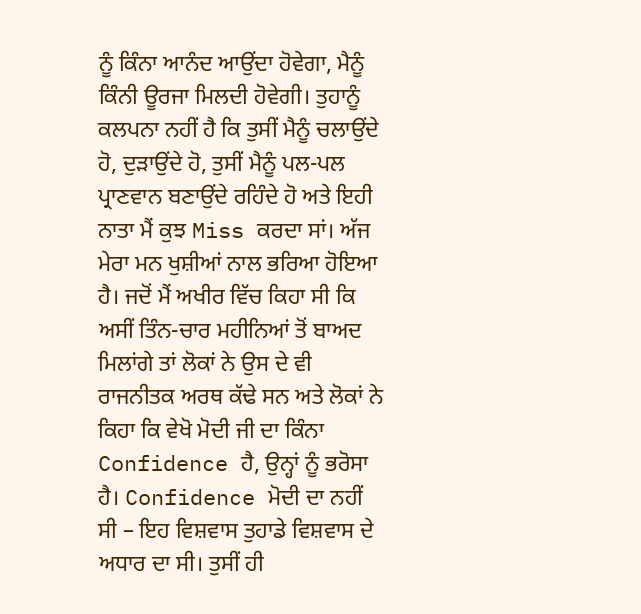ਨੂੰ ਕਿੰਨਾ ਆਨੰਦ ਆਉਂਦਾ ਹੋਵੇਗਾ, ਮੈਨੂੰ ਕਿੰਨੀ ਊਰਜਾ ਮਿਲਦੀ ਹੋਵੇਗੀ। ਤੁਹਾਨੂੰ ਕਲਪਨਾ ਨਹੀਂ ਹੈ ਕਿ ਤੁਸੀਂ ਮੈਨੂੰ ਚਲਾਉਂਦੇ ਹੋ, ਦੁੜਾਉਂਦੇ ਹੋ, ਤੁਸੀਂ ਮੈਨੂੰ ਪਲ-ਪਲ ਪ੍ਰਾਣਵਾਨ ਬਣਾਉਂਦੇ ਰਹਿੰਦੇ ਹੋ ਅਤੇ ਇਹੀ ਨਾਤਾ ਮੈਂ ਕੁਝ Miss ਕਰਦਾ ਸਾਂ। ਅੱਜ ਮੇਰਾ ਮਨ ਖੁਸ਼ੀਆਂ ਨਾਲ ਭਰਿਆ ਹੋਇਆ ਹੈ। ਜਦੋਂ ਮੈਂ ਅਖੀਰ ਵਿੱਚ ਕਿਹਾ ਸੀ ਕਿ ਅਸੀਂ ਤਿੰਨ-ਚਾਰ ਮਹੀਨਿਆਂ ਤੋਂ ਬਾਅਦ ਮਿਲਾਂਗੇ ਤਾਂ ਲੋਕਾਂ ਨੇ ਉਸ ਦੇ ਵੀ ਰਾਜਨੀਤਕ ਅਰਥ ਕੱਢੇ ਸਨ ਅਤੇ ਲੋਕਾਂ ਨੇ ਕਿਹਾ ਕਿ ਵੇਖੋ ਮੋਦੀ ਜੀ ਦਾ ਕਿੰਨਾ Confidence ਹੈ, ਉਨ੍ਹਾਂ ਨੂੰ ਭਰੋਸਾ ਹੈ। Confidence ਮੋਦੀ ਦਾ ਨਹੀਂ ਸੀ – ਇਹ ਵਿਸ਼ਵਾਸ ਤੁਹਾਡੇ ਵਿਸ਼ਵਾਸ ਦੇ ਅਧਾਰ ਦਾ ਸੀ। ਤੁਸੀਂ ਹੀ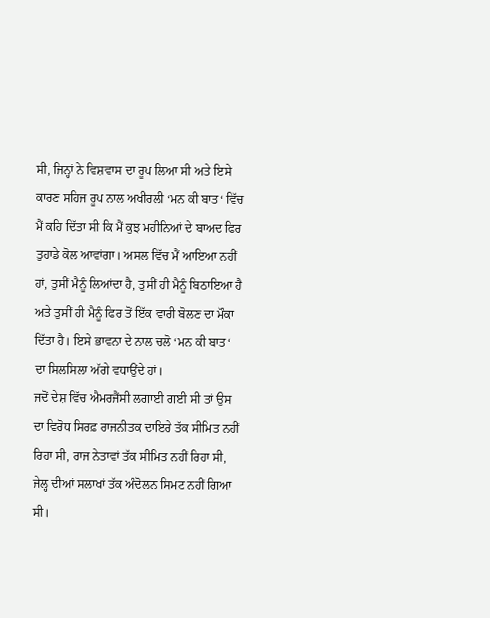ਸੀ, ਜਿਨ੍ਹਾਂ ਨੇ ਵਿਸ਼ਵਾਸ ਦਾ ਰੂਪ ਲਿਆ ਸੀ ਅਤੇ ਇਸੇ ਕਾਰਣ ਸਹਿਜ ਰੂਪ ਨਾਲ ਅਖੀਰਲੀ ‘ਮਨ ਕੀ ਬਾਤ‘ ਵਿੱਚ ਮੈਂ ਕਹਿ ਦਿੱਤਾ ਸੀ ਕਿ ਮੈਂ ਕੁਝ ਮਹੀਨਿਆਂ ਦੇ ਬਾਅਦ ਫਿਰ ਤੁਹਾਡੇ ਕੋਲ ਆਵਾਂਗਾ। ਅਸਲ ਵਿੱਚ ਮੈਂ ਆਇਆ ਨਹੀਂ ਹਾਂ, ਤੁਸੀਂ ਮੈਨੂੰ ਲਿਆਂਦਾ ਹੈ, ਤੁਸੀਂ ਹੀ ਮੈਨੂੰ ਬਿਠਾਇਆ ਹੈ ਅਤੇ ਤੁਸੀਂ ਹੀ ਮੈਨੂੰ ਫਿਰ ਤੋਂ ਇੱਕ ਵਾਰੀ ਬੋਲਣ ਦਾ ਮੌਕਾ ਦਿੱਤਾ ਹੈ। ਇਸੇ ਭਾਵਨਾ ਦੇ ਨਾਲ ਚਲੋ ‘ਮਨ ਕੀ ਬਾਤ‘ ਦਾ ਸਿਲਸਿਲਾ ਅੱਗੇ ਵਧਾਉਂਦੇ ਹਾਂ।
ਜਦੋਂ ਦੇਸ਼ ਵਿੱਚ ਐਮਰਜੈਂਸੀ ਲਗਾਈ ਗਈ ਸੀ ਤਾਂ ਉਸ ਦਾ ਵਿਰੋਧ ਸਿਰਫ਼ ਰਾਜਨੀਤਕ ਦਾਇਰੇ ਤੱਕ ਸੀਮਿਤ ਨਹੀਂ ਰਿਹਾ ਸੀ, ਰਾਜ ਨੇਤਾਵਾਂ ਤੱਕ ਸੀਮਿਤ ਨਹੀਂ ਰਿਹਾ ਸੀ, ਜੇਲ੍ਹ ਦੀਆਂ ਸਲਾਖਾਂ ਤੱਕ ਅੰਦੋਲਨ ਸਿਮਟ ਨਹੀਂ ਗਿਆ ਸੀ।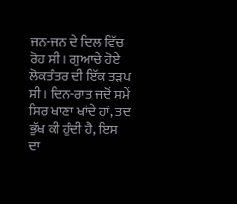ਜਨ-ਜਨ ਦੇ ਦਿਲ ਵਿੱਚ ਰੋਹ ਸੀ। ਗੁਆਚੇ ਹੋਏ ਲੋਕਤੰਤਰ ਦੀ ਇੱਕ ਤੜਪ ਸੀ। ਦਿਨ-ਰਾਤ ਜਦੋਂ ਸਮੇਂ ਸਿਰ ਖਾਣਾ ਖਾਂਦੇ ਹਾਂ, ਤਦ ਭੁੱਖ ਕੀ ਹੁੰਦੀ ਹੈ, ਇਸ ਦਾ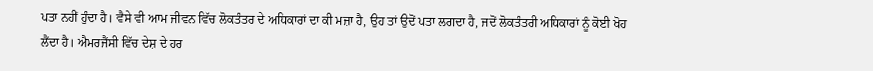ਪਤਾ ਨਹੀਂ ਹੁੰਦਾ ਹੈ। ਵੈਸੇ ਵੀ ਆਮ ਜੀਵਨ ਵਿੱਚ ਲੋਕਤੰਤਰ ਦੇ ਅਧਿਕਾਰਾਂ ਦਾ ਕੀ ਮਜ਼ਾ ਹੈ, ਉਹ ਤਾਂ ਉਦੋਂ ਪਤਾ ਲਗਦਾ ਹੈ, ਜਦੋਂ ਲੋਕਤੰਤਰੀ ਅਧਿਕਾਰਾਂ ਨੂੰ ਕੋਈ ਖੋਹ ਲੈਂਦਾ ਹੈ। ਐਮਰਜੈਂਸੀ ਵਿੱਚ ਦੇਸ਼ ਦੇ ਹਰ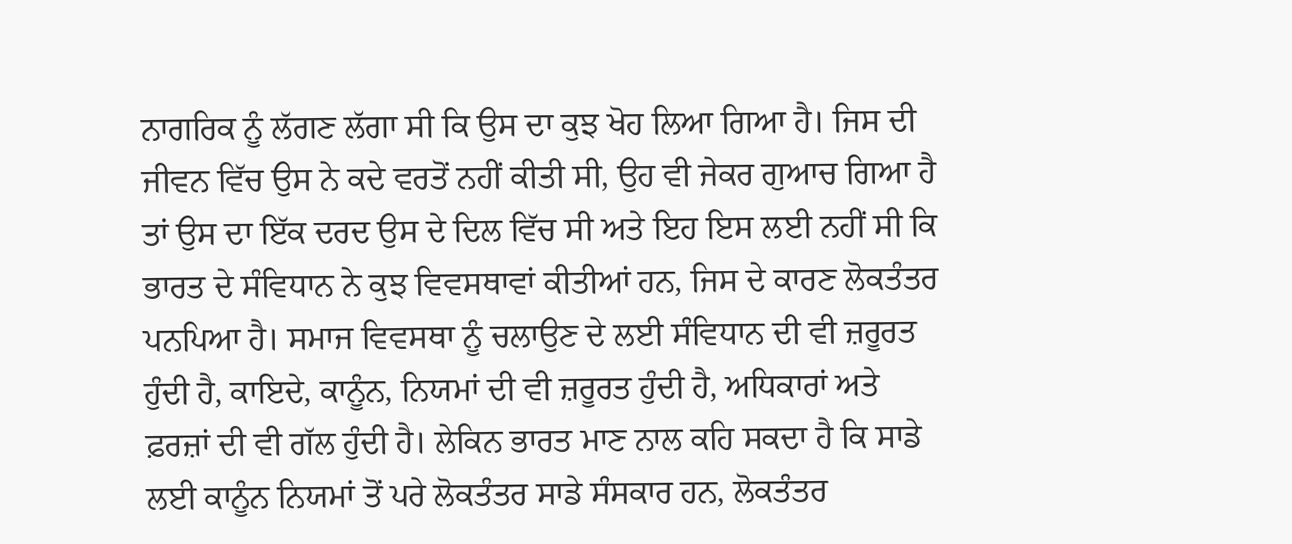ਨਾਗਰਿਕ ਨੂੰ ਲੱਗਣ ਲੱਗਾ ਸੀ ਕਿ ਉਸ ਦਾ ਕੁਝ ਖੋਹ ਲਿਆ ਗਿਆ ਹੈ। ਜਿਸ ਦੀ ਜੀਵਨ ਵਿੱਚ ਉਸ ਨੇ ਕਦੇ ਵਰਤੋਂ ਨਹੀਂ ਕੀਤੀ ਸੀ, ਉਹ ਵੀ ਜੇਕਰ ਗੁਆਚ ਗਿਆ ਹੈ ਤਾਂ ਉਸ ਦਾ ਇੱਕ ਦਰਦ ਉਸ ਦੇ ਦਿਲ ਵਿੱਚ ਸੀ ਅਤੇ ਇਹ ਇਸ ਲਈ ਨਹੀਂ ਸੀ ਕਿ ਭਾਰਤ ਦੇ ਸੰਵਿਧਾਨ ਨੇ ਕੁਝ ਵਿਵਸਥਾਵਾਂ ਕੀਤੀਆਂ ਹਨ, ਜਿਸ ਦੇ ਕਾਰਣ ਲੋਕਤੰਤਰ ਪਨਪਿਆ ਹੈ। ਸਮਾਜ ਵਿਵਸਥਾ ਨੂੰ ਚਲਾਉਣ ਦੇ ਲਈ ਸੰਵਿਧਾਨ ਦੀ ਵੀ ਜ਼ਰੂਰਤ ਹੁੰਦੀ ਹੈ, ਕਾਇਦੇ, ਕਾਨੂੰਨ, ਨਿਯਮਾਂ ਦੀ ਵੀ ਜ਼ਰੂਰਤ ਹੁੰਦੀ ਹੈ, ਅਧਿਕਾਰਾਂ ਅਤੇ ਫ਼ਰਜ਼ਾਂ ਦੀ ਵੀ ਗੱਲ ਹੁੰਦੀ ਹੈ। ਲੇਕਿਨ ਭਾਰਤ ਮਾਣ ਨਾਲ ਕਹਿ ਸਕਦਾ ਹੈ ਕਿ ਸਾਡੇ ਲਈ ਕਾਨੂੰਨ ਨਿਯਮਾਂ ਤੋਂ ਪਰੇ ਲੋਕਤੰਤਰ ਸਾਡੇ ਸੰਸਕਾਰ ਹਨ, ਲੋਕਤੰਤਰ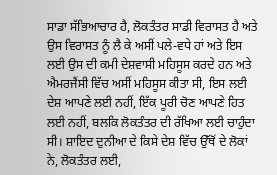ਸਾਡਾ ਸੱਭਿਆਚਾਰ ਹੈ, ਲੋਕਤੰਤਰ ਸਾਡੀ ਵਿਰਾਸਤ ਹੈ ਅਤੇ ਉਸ ਵਿਰਾਸਤ ਨੂੰ ਲੈ ਕੇ ਅਸੀਂ ਪਲੇ-ਵਧੇ ਹਾਂ ਅਤੇ ਇਸ ਲਈ ਉਸ ਦੀ ਕਮੀ ਦੇਸ਼ਵਾਸੀ ਮਹਿਸੂਸ ਕਰਦੇ ਹਨ ਅਤੇ ਐਮਰਜੈਂਸੀ ਵਿੱਚ ਅਸੀਂ ਮਹਿਸੂਸ ਕੀਤਾ ਸੀ, ਇਸ ਲਈ ਦੇਸ਼ ਆਪਣੇ ਲਈ ਨਹੀਂ, ਇੱਕ ਪੂਰੀ ਚੋਣ ਆਪਣੇ ਹਿਤ ਲਈ ਨਹੀਂ, ਬਲਕਿ ਲੋਕਤੰਤਰ ਦੀ ਰੱਖਿਆ ਲਈ ਚਾਹੁੰਦਾ ਸੀ। ਸ਼ਾਇਦ ਦੁਨੀਆ ਦੇ ਕਿਸੇ ਦੇਸ਼ ਵਿੱਚ ਉੱਥੋਂ ਦੇ ਲੋਕਾਂ ਨੇ, ਲੋਕਤੰਤਰ ਲਈ,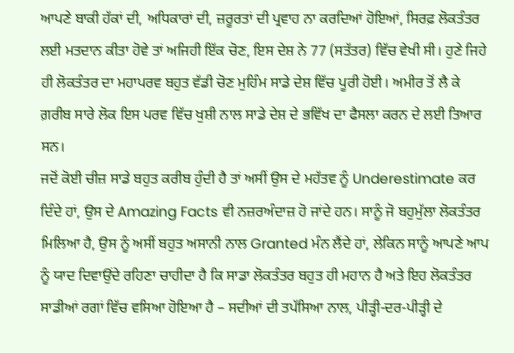ਆਪਣੇ ਬਾਕੀ ਹੱਕਾਂ ਦੀ, ਅਧਿਕਾਰਾਂ ਦੀ, ਜ਼ਰੂਰਤਾਂ ਦੀ ਪ੍ਰਵਾਹ ਨਾ ਕਰਦਿਆਂ ਹੋਇਆਂ, ਸਿਰਫ਼ ਲੋਕਤੰਤਰ ਲਈ ਮਤਦਾਨ ਕੀਤਾ ਹੋਵੇ ਤਾਂ ਅਜਿਹੀ ਇੱਕ ਚੋਣ, ਇਸ ਦੇਸ਼ ਨੇ 77 (ਸਤੱਤਰ) ਵਿੱਚ ਵੇਖੀ ਸੀ। ਹੁਣੇ ਜਿਹੇ ਹੀ ਲੋਕਤੰਤਰ ਦਾ ਮਹਾਪਰਵ ਬਹੁਤ ਵੱਡੀ ਚੋਣ ਮੁਹਿੰਮ ਸਾਡੇ ਦੇਸ਼ ਵਿੱਚ ਪੂਰੀ ਹੋਈ। ਅਮੀਰ ਤੋਂ ਲੈ ਕੇ ਗ਼ਰੀਬ ਸਾਰੇ ਲੋਕ ਇਸ ਪਰਵ ਵਿੱਚ ਖੁਸ਼ੀ ਨਾਲ ਸਾਡੇ ਦੇਸ਼ ਦੇ ਭਵਿੱਖ ਦਾ ਫੈਸਲਾ ਕਰਨ ਦੇ ਲਈ ਤਿਆਰ ਸਨ।
ਜਦੋਂ ਕੋਈ ਚੀਜ਼ ਸਾਡੇ ਬਹੁਤ ਕਰੀਬ ਹੁੰਦੀ ਹੈ ਤਾਂ ਅਸੀਂ ਉਸ ਦੇ ਮਹੱਤਵ ਨੂੰ Underestimate ਕਰ ਦਿੰਦੇ ਹਾਂ, ਉਸ ਦੇ Amazing Facts ਵੀ ਨਜ਼ਰਅੰਦਾਜ਼ ਹੋ ਜਾਂਦੇ ਹਨ। ਸਾਨੂੰ ਜੋ ਬਹੁਮੁੱਲਾ ਲੋਕਤੰਤਰ ਮਿਲਿਆ ਹੈ, ਉਸ ਨੂੰ ਅਸੀਂ ਬਹੁਤ ਅਸਾਨੀ ਨਾਲ Granted ਮੰਨ ਲੈਂਦੇ ਹਾਂ, ਲੇਕਿਨ ਸਾਨੂੰ ਆਪਣੇ ਆਪ ਨੂੰ ਯਾਦ ਦਿਵਾਉਂਦੇ ਰਹਿਣਾ ਚਾਹੀਦਾ ਹੈ ਕਿ ਸਾਡਾ ਲੋਕਤੰਤਰ ਬਹੁਤ ਹੀ ਮਹਾਨ ਹੈ ਅਤੇ ਇਹ ਲੋਕਤੰਤਰ ਸਾਡੀਆਂ ਰਗਾਂ ਵਿੱਚ ਵਸਿਆ ਹੋਇਆ ਹੈ – ਸਦੀਆਂ ਦੀ ਤਪੱਸਿਆ ਨਾਲ, ਪੀੜ੍ਹੀ-ਦਰ-ਪੀੜ੍ਹੀ ਦੇ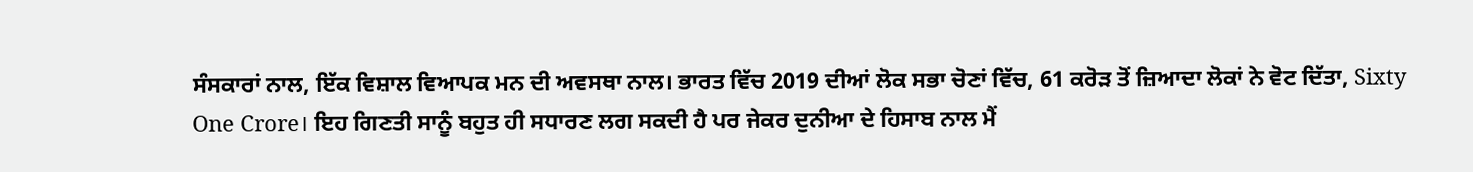ਸੰਸਕਾਰਾਂ ਨਾਲ, ਇੱਕ ਵਿਸ਼ਾਲ ਵਿਆਪਕ ਮਨ ਦੀ ਅਵਸਥਾ ਨਾਲ। ਭਾਰਤ ਵਿੱਚ 2019 ਦੀਆਂ ਲੋਕ ਸਭਾ ਚੋਣਾਂ ਵਿੱਚ, 61 ਕਰੋੜ ਤੋਂ ਜ਼ਿਆਦਾ ਲੋਕਾਂ ਨੇ ਵੋਟ ਦਿੱਤਾ, Sixty One Crore। ਇਹ ਗਿਣਤੀ ਸਾਨੂੰ ਬਹੁਤ ਹੀ ਸਧਾਰਣ ਲਗ ਸਕਦੀ ਹੈ ਪਰ ਜੇਕਰ ਦੁਨੀਆ ਦੇ ਹਿਸਾਬ ਨਾਲ ਮੈਂ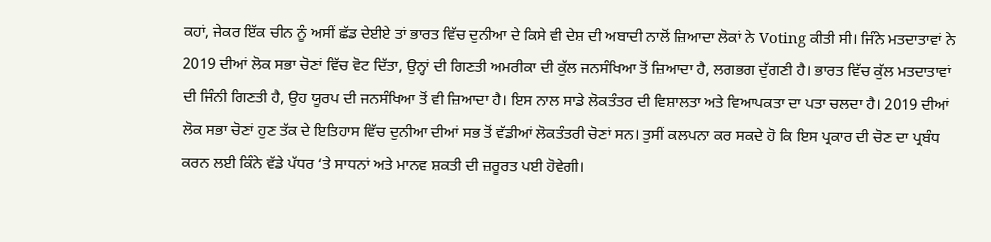ਕਹਾਂ, ਜੇਕਰ ਇੱਕ ਚੀਨ ਨੂੰ ਅਸੀਂ ਛੱਡ ਦੇਈਏ ਤਾਂ ਭਾਰਤ ਵਿੱਚ ਦੁਨੀਆ ਦੇ ਕਿਸੇ ਵੀ ਦੇਸ਼ ਦੀ ਅਬਾਦੀ ਨਾਲੋਂ ਜ਼ਿਆਦਾ ਲੋਕਾਂ ਨੇ Voting ਕੀਤੀ ਸੀ। ਜਿੰਨੇ ਮਤਦਾਤਾਵਾਂ ਨੇ 2019 ਦੀਆਂ ਲੋਕ ਸਭਾ ਚੋਣਾਂ ਵਿੱਚ ਵੋਟ ਦਿੱਤਾ, ਉਨ੍ਹਾਂ ਦੀ ਗਿਣਤੀ ਅਮਰੀਕਾ ਦੀ ਕੁੱਲ ਜਨਸੰਖਿਆ ਤੋਂ ਜ਼ਿਆਦਾ ਹੈ, ਲਗਭਗ ਦੁੱਗਣੀ ਹੈ। ਭਾਰਤ ਵਿੱਚ ਕੁੱਲ ਮਤਦਾਤਾਵਾਂ ਦੀ ਜਿੰਨੀ ਗਿਣਤੀ ਹੈ, ਉਹ ਯੂਰਪ ਦੀ ਜਨਸੰਖਿਆ ਤੋਂ ਵੀ ਜ਼ਿਆਦਾ ਹੈ। ਇਸ ਨਾਲ ਸਾਡੇ ਲੋਕਤੰਤਰ ਦੀ ਵਿਸ਼ਾਲਤਾ ਅਤੇ ਵਿਆਪਕਤਾ ਦਾ ਪਤਾ ਚਲਦਾ ਹੈ। 2019 ਦੀਆਂ ਲੋਕ ਸਭਾ ਚੋਣਾਂ ਹੁਣ ਤੱਕ ਦੇ ਇਤਿਹਾਸ ਵਿੱਚ ਦੁਨੀਆ ਦੀਆਂ ਸਭ ਤੋਂ ਵੱਡੀਆਂ ਲੋਕਤੰਤਰੀ ਚੋਣਾਂ ਸਨ। ਤੁਸੀਂ ਕਲਪਨਾ ਕਰ ਸਕਦੇ ਹੋ ਕਿ ਇਸ ਪ੍ਰਕਾਰ ਦੀ ਚੋਣ ਦਾ ਪ੍ਰਬੰਧ ਕਰਨ ਲਈ ਕਿੰਨੇ ਵੱਡੇ ਪੱਧਰ ‘ਤੇ ਸਾਧਨਾਂ ਅਤੇ ਮਾਨਵ ਸ਼ਕਤੀ ਦੀ ਜ਼ਰੂਰਤ ਪਈ ਹੋਵੇਗੀ।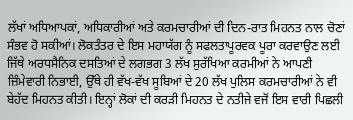ਲੱਖਾਂ ਅਧਿਆਪਕਾਂ, ਅਧਿਕਾਰੀਆਂ ਅਤੇ ਕਰਮਚਾਰੀਆਂ ਦੀ ਦਿਨ-ਰਾਤ ਮਿਹਨਤ ਨਾਲ ਚੋਣਾਂ ਸੰਭਵ ਹੋ ਸਕੀਆਂ। ਲੋਕਤੰਤਰ ਦੇ ਇਸ ਮਹਾਯੱਗ ਨੂੰ ਸਫਲਤਾਪੂਰਵਕ ਪੂਰਾ ਕਰਵਾਉਣ ਲਈ ਜਿੱਥੇ ਅਰਧਸੈਨਿਕ ਦਸਤਿਆਂ ਦੇ ਲਗਭਗ 3 ਲੱਖ ਸੁਰੱਖਿਆ ਕਰਮੀਆਂ ਨੇ ਆਪਣੀ ਜ਼ਿੰਮੇਵਾਰੀ ਨਿਭਾਈ, ਉੱਥੇ ਹੀ ਵੱਖ-ਵੱਖ ਸੂਬਿਆਂ ਦੇ 20 ਲੱਖ ਪੁਲਿਸ ਕਰਮਚਾਰੀਆਂ ਨੇ ਵੀ ਬੇਹੱਦ ਮਿਹਨਤ ਕੀਤੀ। ਇਨ੍ਹਾਂ ਲੋਕਾਂ ਦੀ ਕਰੜੀ ਮਿਹਨਤ ਦੇ ਨਤੀਜੇ ਵਜੋਂ ਇਸ ਵਾਰੀ ਪਿਛਲੀ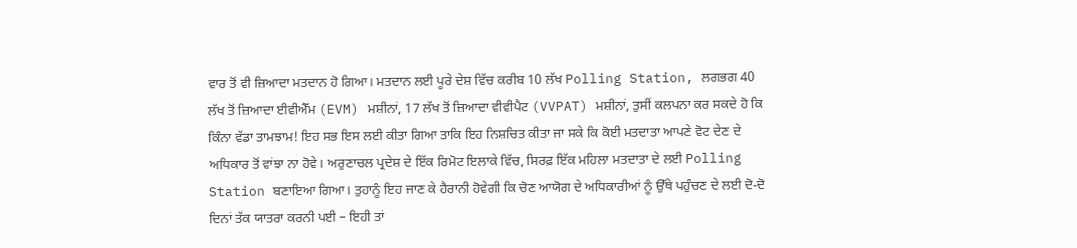ਵਾਰ ਤੋਂ ਵੀ ਜ਼ਿਆਦਾ ਮਤਦਾਨ ਹੋ ਗਿਆ। ਮਤਦਾਨ ਲਈ ਪੂਰੇ ਦੇਸ਼ ਵਿੱਚ ਕਰੀਬ 10 ਲੱਖ Polling Station, ਲਗਭਗ 40 ਲੱਖ ਤੋਂ ਜ਼ਿਆਦਾ ਈਵੀਐੱਮ (EVM) ਮਸ਼ੀਨਾਂ, 17 ਲੱਖ ਤੋਂ ਜ਼ਿਆਦਾ ਵੀਵੀਪੈਟ (VVPAT) ਮਸ਼ੀਨਾਂ, ਤੁਸੀਂ ਕਲਪਨਾ ਕਰ ਸਕਦੇ ਹੋ ਕਿ ਕਿੰਨਾ ਵੱਡਾ ਤਾਮਝਾਮ! ਇਹ ਸਭ ਇਸ ਲਈ ਕੀਤਾ ਗਿਆ ਤਾਕਿ ਇਹ ਨਿਸ਼ਚਿਤ ਕੀਤਾ ਜਾ ਸਕੇ ਕਿ ਕੋਈ ਮਤਦਾਤਾ ਆਪਣੇ ਵੋਟ ਦੇਣ ਦੇ ਅਧਿਕਾਰ ਤੋਂ ਵਾਂਝਾ ਨਾ ਹੋਵੇ। ਅਰੁਣਾਚਲ ਪ੍ਰਦੇਸ਼ ਦੇ ਇੱਕ ਰਿਮੋਟ ਇਲਾਕੇ ਵਿੱਚ, ਸਿਰਫ਼ ਇੱਕ ਮਹਿਲਾ ਮਤਦਾਤਾ ਦੇ ਲਈ Polling Station ਬਣਾਇਆ ਗਿਆ। ਤੁਹਾਨੂੰ ਇਹ ਜਾਣ ਕੇ ਹੈਰਾਨੀ ਹੋਵੇਗੀ ਕਿ ਚੋਣ ਆਯੋਗ ਦੇ ਅਧਿਕਾਰੀਆਂ ਨੂੰ ਉੱਥੇ ਪਹੁੰਚਣ ਦੇ ਲਈ ਦੋ-ਦੋ ਦਿਨਾਂ ਤੱਕ ਯਾਤਰਾ ਕਰਨੀ ਪਈ – ਇਹੀ ਤਾਂ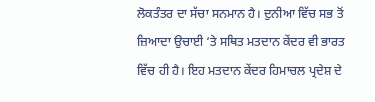ਲੋਕਤੰਤਰ ਦਾ ਸੱਚਾ ਸਨਮਾਨ ਹੈ। ਦੁਨੀਆ ਵਿੱਚ ਸਭ ਤੋਂ ਜ਼ਿਆਦਾ ਉਚਾਈ ‘ਤੇ ਸਥਿਤ ਮਤਦਾਨ ਕੇਂਦਰ ਵੀ ਭਾਰਤ ਵਿੱਚ ਹੀ ਹੈ। ਇਹ ਮਤਦਾਨ ਕੇਂਦਰ ਹਿਮਾਚਲ ਪ੍ਰਦੇਸ਼ ਦੇ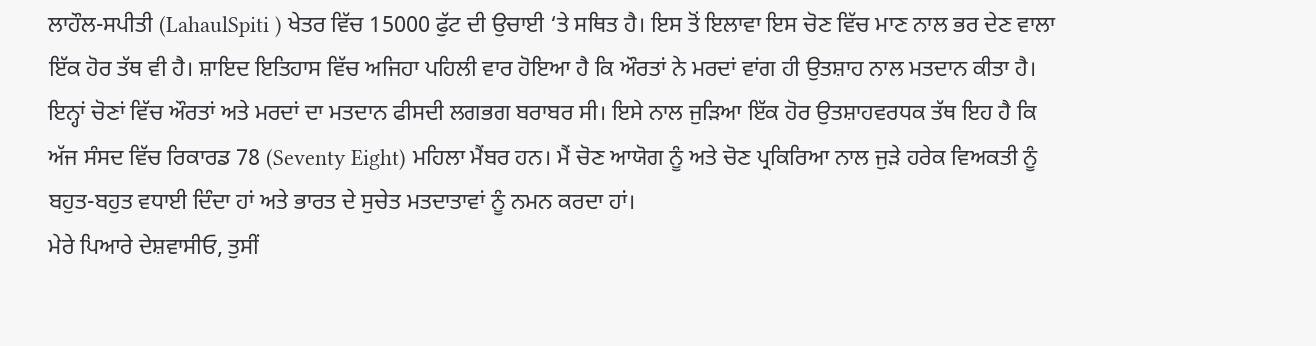ਲਾਹੌਲ-ਸਪੀਤੀ (LahaulSpiti ) ਖੇਤਰ ਵਿੱਚ 15000 ਫੁੱਟ ਦੀ ਉਚਾਈ ‘ਤੇ ਸਥਿਤ ਹੈ। ਇਸ ਤੋਂ ਇਲਾਵਾ ਇਸ ਚੋਣ ਵਿੱਚ ਮਾਣ ਨਾਲ ਭਰ ਦੇਣ ਵਾਲਾ ਇੱਕ ਹੋਰ ਤੱਥ ਵੀ ਹੈ। ਸ਼ਾਇਦ ਇਤਿਹਾਸ ਵਿੱਚ ਅਜਿਹਾ ਪਹਿਲੀ ਵਾਰ ਹੋਇਆ ਹੈ ਕਿ ਔਰਤਾਂ ਨੇ ਮਰਦਾਂ ਵਾਂਗ ਹੀ ਉਤਸ਼ਾਹ ਨਾਲ ਮਤਦਾਨ ਕੀਤਾ ਹੈ। ਇਨ੍ਹਾਂ ਚੋਣਾਂ ਵਿੱਚ ਔਰਤਾਂ ਅਤੇ ਮਰਦਾਂ ਦਾ ਮਤਦਾਨ ਫੀਸਦੀ ਲਗਭਗ ਬਰਾਬਰ ਸੀ। ਇਸੇ ਨਾਲ ਜੁੜਿਆ ਇੱਕ ਹੋਰ ਉਤਸ਼ਾਹਵਰਧਕ ਤੱਥ ਇਹ ਹੈ ਕਿ ਅੱਜ ਸੰਸਦ ਵਿੱਚ ਰਿਕਾਰਡ 78 (Seventy Eight) ਮਹਿਲਾ ਮੈਂਬਰ ਹਨ। ਮੈਂ ਚੋਣ ਆਯੋਗ ਨੂੰ ਅਤੇ ਚੋਣ ਪ੍ਰਕਿਰਿਆ ਨਾਲ ਜੁੜੇ ਹਰੇਕ ਵਿਅਕਤੀ ਨੂੰ ਬਹੁਤ-ਬਹੁਤ ਵਧਾਈ ਦਿੰਦਾ ਹਾਂ ਅਤੇ ਭਾਰਤ ਦੇ ਸੁਚੇਤ ਮਤਦਾਤਾਵਾਂ ਨੂੰ ਨਮਨ ਕਰਦਾ ਹਾਂ।
ਮੇਰੇ ਪਿਆਰੇ ਦੇਸ਼ਵਾਸੀਓ, ਤੁਸੀਂ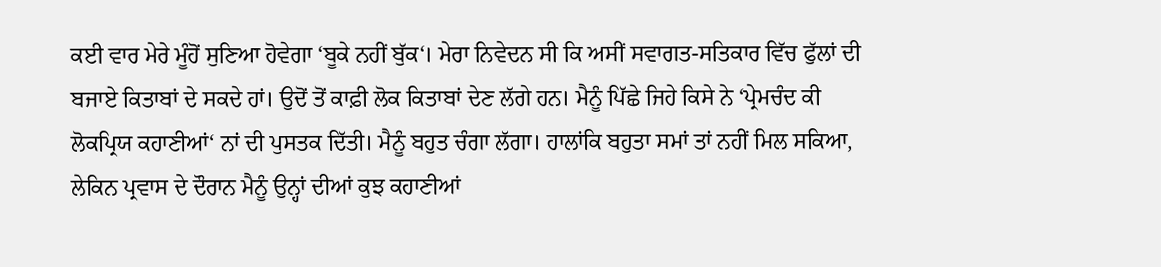ਕਈ ਵਾਰ ਮੇਰੇ ਮੂੰਹੋਂ ਸੁਣਿਆ ਹੋਵੇਗਾ ‘ਬੂਕੇ ਨਹੀਂ ਬੁੱਕ‘। ਮੇਰਾ ਨਿਵੇਦਨ ਸੀ ਕਿ ਅਸੀਂ ਸਵਾਗਤ-ਸਤਿਕਾਰ ਵਿੱਚ ਫੁੱਲਾਂ ਦੀ ਬਜਾਏ ਕਿਤਾਬਾਂ ਦੇ ਸਕਦੇ ਹਾਂ। ਉਦੋਂ ਤੋਂ ਕਾਫ਼ੀ ਲੋਕ ਕਿਤਾਬਾਂ ਦੇਣ ਲੱਗੇ ਹਨ। ਮੈਨੂੰ ਪਿੱਛੇ ਜਿਹੇ ਕਿਸੇ ਨੇ ‘ਪ੍ਰੇਮਚੰਦ ਕੀ ਲੋਕਪ੍ਰਿਯ ਕਹਾਣੀਆਂ‘ ਨਾਂ ਦੀ ਪੁਸਤਕ ਦਿੱਤੀ। ਮੈਨੂੰ ਬਹੁਤ ਚੰਗਾ ਲੱਗਾ। ਹਾਲਾਂਕਿ ਬਹੁਤਾ ਸਮਾਂ ਤਾਂ ਨਹੀਂ ਮਿਲ ਸਕਿਆ, ਲੇਕਿਨ ਪ੍ਰਵਾਸ ਦੇ ਦੌਰਾਨ ਮੈਨੂੰ ਉਨ੍ਹਾਂ ਦੀਆਂ ਕੁਝ ਕਹਾਣੀਆਂ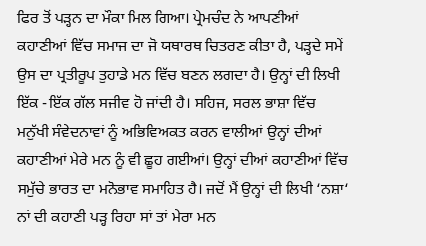ਫਿਰ ਤੋਂ ਪੜ੍ਹਨ ਦਾ ਮੌਕਾ ਮਿਲ ਗਿਆ। ਪ੍ਰੇਮਚੰਦ ਨੇ ਆਪਣੀਆਂ ਕਹਾਣੀਆਂ ਵਿੱਚ ਸਮਾਜ ਦਾ ਜੋ ਯਥਾਰਥ ਚਿਤਰਣ ਕੀਤਾ ਹੈ, ਪੜ੍ਹਦੇ ਸਮੇਂ ਉਸ ਦਾ ਪ੍ਰਤੀਰੂਪ ਤੁਹਾਡੇ ਮਨ ਵਿੱਚ ਬਣਨ ਲਗਦਾ ਹੈ। ਉਨ੍ਹਾਂ ਦੀ ਲਿਖੀ ਇੱਕ -ਇੱਕ ਗੱਲ ਸਜੀਵ ਹੋ ਜਾਂਦੀ ਹੈ। ਸਹਿਜ, ਸਰਲ ਭਾਸ਼ਾ ਵਿੱਚ ਮਨੁੱਖੀ ਸੰਵੇਦਨਾਵਾਂ ਨੂੰ ਅਭਿਵਿਅਕਤ ਕਰਨ ਵਾਲੀਆਂ ਉਨ੍ਹਾਂ ਦੀਆਂ ਕਹਾਣੀਆਂ ਮੇਰੇ ਮਨ ਨੂੰ ਵੀ ਛੂਹ ਗਈਆਂ। ਉਨ੍ਹਾਂ ਦੀਆਂ ਕਹਾਣੀਆਂ ਵਿੱਚ ਸਮੁੱਚੇ ਭਾਰਤ ਦਾ ਮਨੋਭਾਵ ਸਮਾਹਿਤ ਹੈ। ਜਦੋਂ ਮੈਂ ਉਨ੍ਹਾਂ ਦੀ ਲਿਖੀ ‘ਨਸ਼ਾ‘ ਨਾਂ ਦੀ ਕਹਾਣੀ ਪੜ੍ਹ ਰਿਹਾ ਸਾਂ ਤਾਂ ਮੇਰਾ ਮਨ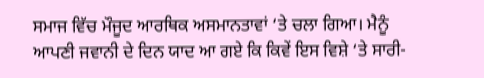ਸਮਾਜ ਵਿੱਚ ਮੌਜੂਦ ਆਰਥਿਕ ਅਸਮਾਨਤਾਵਾਂ ‘ਤੇ ਚਲਾ ਗਿਆ। ਮੈਨੂੰ ਆਪਣੀ ਜਵਾਨੀ ਦੇ ਦਿਨ ਯਾਦ ਆ ਗਏ ਕਿ ਕਿਵੇਂ ਇਸ ਵਿਸ਼ੇ ‘ਤੇ ਸਾਰੀ-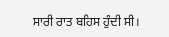ਸਾਰੀ ਰਾਤ ਬਹਿਸ ਹੁੰਦੀ ਸੀ।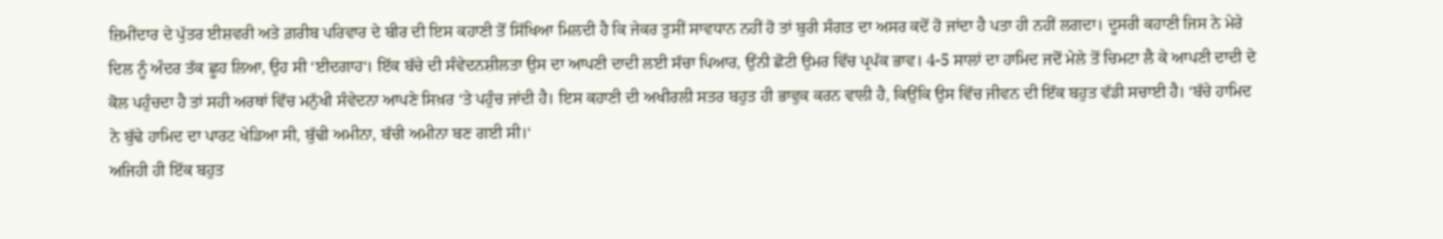ਜ਼ਿਮੀਂਦਾਰ ਦੇ ਪੁੱਤਰ ਈਸ਼ਵਰੀ ਅਤੇ ਗ਼ਰੀਬ ਪਰਿਵਾਰ ਦੇ ਬੀਰ ਦੀ ਇਸ ਕਹਾਣੀ ਤੋਂ ਸਿੱਖਿਆ ਮਿਲਦੀ ਹੈ ਕਿ ਜੇਕਰ ਤੁਸੀਂ ਸਾਵਧਾਨ ਨਹੀਂ ਹੋ ਤਾਂ ਬੁਰੀ ਸੰਗਤ ਦਾ ਅਸਰ ਕਦੋਂ ਹੋ ਜਾਂਦਾ ਹੈ ਪਤਾ ਹੀ ਨਹੀਂ ਲਗਦਾ। ਦੂਸਰੀ ਕਹਾਣੀ ਜਿਸ ਨੇ ਮੇਰੇ ਦਿਲ ਨੂੰ ਅੰਦਰ ਤੱਕ ਛੂਹ ਲਿਆ, ਉਹ ਸੀ ‘ਈਦਗਾਹ‘। ਇੱਕ ਬੱਚੇ ਦੀ ਸੰਵੇਦਨਸ਼ੀਲਤਾ ਉਸ ਦਾ ਆਪਣੀ ਦਾਦੀ ਲਈ ਸੱਚਾ ਪਿਆਰ, ਉਂਨੀ ਛੋਟੀ ਉਮਰ ਵਿੱਚ ਪ੍ਰਪੱਕ ਭਾਵ। 4-5 ਸਾਲਾਂ ਦਾ ਹਾਮਿਦ ਜਦੋਂ ਮੇਲੇ ਤੋਂ ਚਿਮਟਾ ਲੈ ਕੇ ਆਪਣੀ ਦਾਦੀ ਦੇ ਕੋਲ ਪਹੁੰਚਦਾ ਹੈ ਤਾਂ ਸਹੀ ਅਰਥਾਂ ਵਿੱਚ ਮਨੁੱਖੀ ਸੰਵੇਦਨਾ ਆਪਣੇ ਸਿਖ਼ਰ ‘ਤੇ ਪਹੁੰਚ ਜਾਂਦੀ ਹੈ। ਇਸ ਕਹਾਣੀ ਦੀ ਅਖੀਰਲੀ ਸਤਰ ਬਹੁਤ ਹੀ ਭਾਵੁਕ ਕਰਨ ਵਾਲੀ ਹੈ, ਕਿਉਂਕਿ ਉਸ ਵਿੱਚ ਜੀਵਨ ਦੀ ਇੱਕ ਬਹੁਤ ਵੱਡੀ ਸਚਾਈ ਹੈ। ‘ਬੱਚੇ ਹਾਮਿਦ ਨੇ ਬੁੱਢੇ ਹਾਮਿਦ ਦਾ ਪਾਰਟ ਖੇਡਿਆ ਸੀ, ਬੁੱਢੀ ਅਮੀਨਾ, ਬੱਚੀ ਅਮੀਨਾ ਬਣ ਗਈ ਸੀ।‘
ਅਜਿਹੀ ਹੀ ਇੱਕ ਬਹੁਤ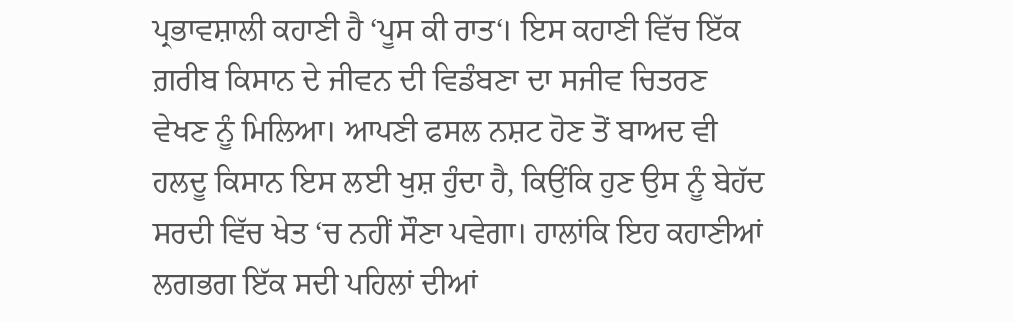ਪ੍ਰਭਾਵਸ਼ਾਲੀ ਕਹਾਣੀ ਹੈ ‘ਪੂਸ ਕੀ ਰਾਤ‘। ਇਸ ਕਹਾਣੀ ਵਿੱਚ ਇੱਕ ਗ਼ਰੀਬ ਕਿਸਾਨ ਦੇ ਜੀਵਨ ਦੀ ਵਿਡੰਬਣਾ ਦਾ ਸਜੀਵ ਚਿਤਰਣ ਵੇਖਣ ਨੂੰ ਮਿਲਿਆ। ਆਪਣੀ ਫਸਲ ਨਸ਼ਟ ਹੋਣ ਤੋਂ ਬਾਅਦ ਵੀ ਹਲਦੂ ਕਿਸਾਨ ਇਸ ਲਈ ਖੁਸ਼ ਹੁੰਦਾ ਹੈ, ਕਿਉਂਕਿ ਹੁਣ ਉਸ ਨੂੰ ਬੇਹੱਦ ਸਰਦੀ ਵਿੱਚ ਖੇਤ ‘ਚ ਨਹੀਂ ਸੌਣਾ ਪਵੇਗਾ। ਹਾਲਾਂਕਿ ਇਹ ਕਹਾਣੀਆਂ ਲਗਭਗ ਇੱਕ ਸਦੀ ਪਹਿਲਾਂ ਦੀਆਂ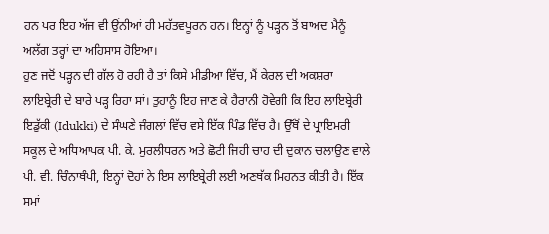ਹਨ ਪਰ ਇਹ ਅੱਜ ਵੀ ਉਂਨੀਆਂ ਹੀ ਮਹੱਤਵਪੂਰਨ ਹਨ। ਇਨ੍ਹਾਂ ਨੂੰ ਪੜ੍ਹਨ ਤੋਂ ਬਾਅਦ ਮੈਨੂੰ ਅਲੱਗ ਤਰ੍ਹਾਂ ਦਾ ਅਹਿਸਾਸ ਹੋਇਆ।
ਹੁਣ ਜਦੋਂ ਪੜ੍ਹਨ ਦੀ ਗੱਲ ਹੋ ਰਹੀ ਹੈ ਤਾਂ ਕਿਸੇ ਮੀਡੀਆ ਵਿੱਚ, ਮੈਂ ਕੇਰਲ ਦੀ ਅਕਸ਼ਰਾ ਲਾਇਬ੍ਰੇਰੀ ਦੇ ਬਾਰੇ ਪੜ੍ਹ ਰਿਹਾ ਸਾਂ। ਤੁਹਾਨੂੰ ਇਹ ਜਾਣ ਕੇ ਹੈਰਾਨੀ ਹੋਵੇਗੀ ਕਿ ਇਹ ਲਾਇਬ੍ਰੇਰੀ ਇਡੁੱਕੀ (Idukki) ਦੇ ਸੰਘਣੇ ਜੰਗਲਾਂ ਵਿੱਚ ਵਸੇ ਇੱਕ ਪਿੰਡ ਵਿੱਚ ਹੈ। ਉੱਥੋਂ ਦੇ ਪ੍ਰਾਇਮਰੀ ਸਕੂਲ ਦੇ ਅਧਿਆਪਕ ਪੀ. ਕੇ. ਮੁਰਲੀਧਰਨ ਅਤੇ ਛੋਟੀ ਜਿਹੀ ਚਾਹ ਦੀ ਦੁਕਾਨ ਚਲਾਉਣ ਵਾਲੇ ਪੀ. ਵੀ. ਚਿੰਨਾਥੰਪੀ, ਇਨ੍ਹਾਂ ਦੋਹਾਂ ਨੇ ਇਸ ਲਾਇਬ੍ਰੇਰੀ ਲਈ ਅਣਥੱਕ ਮਿਹਨਤ ਕੀਤੀ ਹੈ। ਇੱਕ ਸਮਾਂ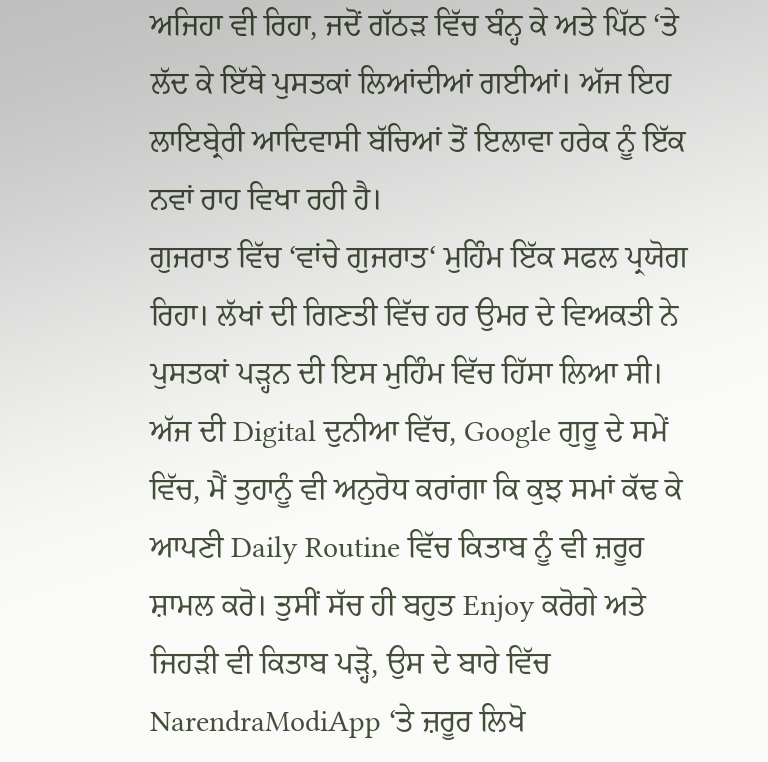ਅਜਿਹਾ ਵੀ ਰਿਹਾ, ਜਦੋਂ ਗੱਠੜ ਵਿੱਚ ਬੰਨ੍ਹ ਕੇ ਅਤੇ ਪਿੱਠ ‘ਤੇ ਲੱਦ ਕੇ ਇੱਥੇ ਪੁਸਤਕਾਂ ਲਿਆਂਦੀਆਂ ਗਈਆਂ। ਅੱਜ ਇਹ ਲਾਇਬ੍ਰੇਰੀ ਆਦਿਵਾਸੀ ਬੱਚਿਆਂ ਤੋਂ ਇਲਾਵਾ ਹਰੇਕ ਨੂੰ ਇੱਕ ਨਵਾਂ ਰਾਹ ਵਿਖਾ ਰਹੀ ਹੈ।
ਗੁਜਰਾਤ ਵਿੱਚ ‘ਵਾਂਚੇ ਗੁਜਰਾਤ‘ ਮੁਹਿੰਮ ਇੱਕ ਸਫਲ ਪ੍ਰਯੋਗ ਰਿਹਾ। ਲੱਖਾਂ ਦੀ ਗਿਣਤੀ ਵਿੱਚ ਹਰ ਉਮਰ ਦੇ ਵਿਅਕਤੀ ਨੇ ਪੁਸਤਕਾਂ ਪੜ੍ਹਨ ਦੀ ਇਸ ਮੁਹਿੰਮ ਵਿੱਚ ਹਿੱਸਾ ਲਿਆ ਸੀ। ਅੱਜ ਦੀ Digital ਦੁਨੀਆ ਵਿੱਚ, Google ਗੁਰੂ ਦੇ ਸਮੇਂ ਵਿੱਚ, ਮੈਂ ਤੁਹਾਨੂੰ ਵੀ ਅਨੁਰੋਧ ਕਰਾਂਗਾ ਕਿ ਕੁਝ ਸਮਾਂ ਕੱਢ ਕੇ ਆਪਣੀ Daily Routine ਵਿੱਚ ਕਿਤਾਬ ਨੂੰ ਵੀ ਜ਼ਰੂਰ ਸ਼ਾਮਲ ਕਰੋ। ਤੁਸੀਂ ਸੱਚ ਹੀ ਬਹੁਤ Enjoy ਕਰੋਗੇ ਅਤੇ ਜਿਹੜੀ ਵੀ ਕਿਤਾਬ ਪੜ੍ਹੋ, ਉਸ ਦੇ ਬਾਰੇ ਵਿੱਚ NarendraModiApp ‘ਤੇ ਜ਼ਰੂਰ ਲਿਖੋ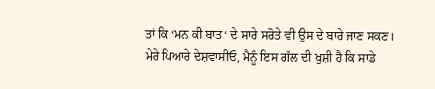ਤਾਂ ਕਿ ‘ਮਨ ਕੀ ਬਾਤ‘ ਦੇ ਸਾਰੇ ਸਰੋਤੇ ਵੀ ਉਸ ਦੇ ਬਾਰੇ ਜਾਣ ਸਕਣ।
ਮੇਰੇ ਪਿਆਰੇ ਦੇਸ਼ਵਾਸੀਓ, ਮੈਨੂੰ ਇਸ ਗੱਲ ਦੀ ਖੁਸ਼ੀ ਹੈ ਕਿ ਸਾਡੇ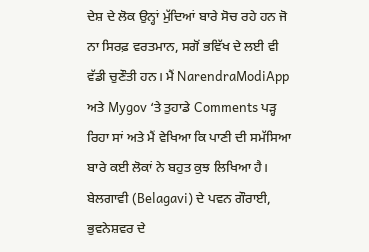ਦੇਸ਼ ਦੇ ਲੋਕ ਉਨ੍ਹਾਂ ਮੁੱਦਿਆਂ ਬਾਰੇ ਸੋਚ ਰਹੇ ਹਨ ਜੋ ਨਾ ਸਿਰਫ਼ ਵਰਤਮਾਨ, ਸਗੋਂ ਭਵਿੱਖ ਦੇ ਲਈ ਵੀ ਵੱਡੀ ਚੁਣੌਤੀ ਹਨ। ਮੈਂ NarendraModiApp ਅਤੇ Mygov ‘ਤੇ ਤੁਹਾਡੇ Comments ਪੜ੍ਹ ਰਿਹਾ ਸਾਂ ਅਤੇ ਮੈਂ ਵੇਖਿਆ ਕਿ ਪਾਣੀ ਦੀ ਸਮੱਸਿਆ ਬਾਰੇ ਕਈ ਲੋਕਾਂ ਨੇ ਬਹੁਤ ਕੁਝ ਲਿਖਿਆ ਹੈ। ਬੇਲਗਾਵੀ (Belagavi) ਦੇ ਪਵਨ ਗੌਰਾਈ, ਭੁਵਨੇਸ਼ਵਰ ਦੇ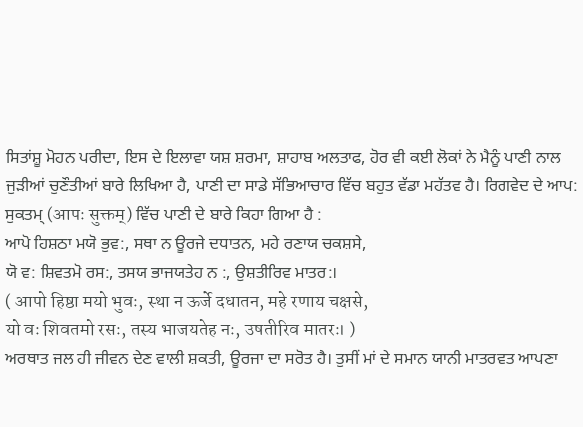ਸਿਤਾਂਸ਼ੂ ਮੋਹਨ ਪਰੀਦਾ, ਇਸ ਦੇ ਇਲਾਵਾ ਯਸ਼ ਸ਼ਰਮਾ, ਸ਼ਾਹਾਬ ਅਲਤਾਫ, ਹੋਰ ਵੀ ਕਈ ਲੋਕਾਂ ਨੇ ਮੈਨੂੰ ਪਾਣੀ ਨਾਲ ਜੁੜੀਆਂ ਚੁਣੌਤੀਆਂ ਬਾਰੇ ਲਿਖਿਆ ਹੈ, ਪਾਣੀ ਦਾ ਸਾਡੇ ਸੱਭਿਆਚਾਰ ਵਿੱਚ ਬਹੁਤ ਵੱਡਾ ਮਹੱਤਵ ਹੈ। ਰਿਗਵੇਦ ਦੇ ਆਪ: ਸੁਕਤਮ੍ (आपः सुक्तम्) ਵਿੱਚ ਪਾਣੀ ਦੇ ਬਾਰੇ ਕਿਹਾ ਗਿਆ ਹੈ :
ਆਪੋ ਹਿਸ਼ਠਾ ਮਯੋ ਭੁਵ:, ਸਥਾ ਨ ਊਰਜੇ ਦਧਾਤਨ, ਮਹੇ ਰਣਾਯ ਚਕਸ਼ਸੇ,
ਯੋ ਵ: ਸ਼ਿਵਤਮੋ ਰਸ:, ਤਸਯ ਭਾਜਯਤੇਹ ਨ :, ਉਸ਼ਤੀਰਿਵ ਮਾਤਰ:।
( आपो हिष्ठा मयो भुवः, स्था न ऊर्जे दधातन, महे रणाय चक्षसे,
यो वः शिवतमो रसः, तस्य भाजयतेह नः, उषतीरिव मातरः। )
ਅਰਥਾਤ ਜਲ ਹੀ ਜੀਵਨ ਦੇਣ ਵਾਲੀ ਸ਼ਕਤੀ, ਊਰਜਾ ਦਾ ਸਰੋਤ ਹੈ। ਤੁਸੀਂ ਮਾਂ ਦੇ ਸਮਾਨ ਯਾਨੀ ਮਾਤਰਵਤ ਆਪਣਾ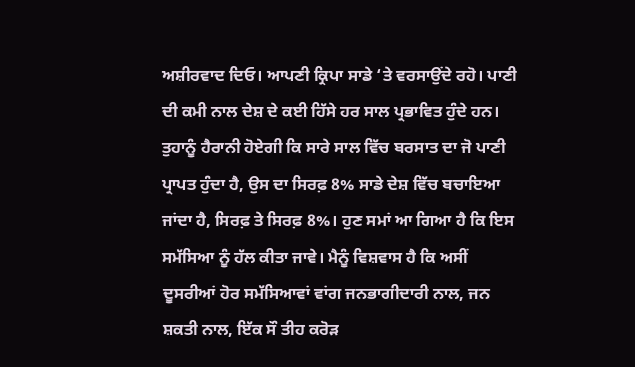ਅਸ਼ੀਰਵਾਦ ਦਿਓ। ਆਪਣੀ ਕ੍ਰਿਪਾ ਸਾਡੇ ‘ਤੇ ਵਰਸਾਉਂਦੇ ਰਹੋ। ਪਾਣੀ ਦੀ ਕਮੀ ਨਾਲ ਦੇਸ਼ ਦੇ ਕਈ ਹਿੱਸੇ ਹਰ ਸਾਲ ਪ੍ਰਭਾਵਿਤ ਹੁੰਦੇ ਹਨ। ਤੁਹਾਨੂੰ ਹੈਰਾਨੀ ਹੋਏਗੀ ਕਿ ਸਾਰੇ ਸਾਲ ਵਿੱਚ ਬਰਸਾਤ ਦਾ ਜੋ ਪਾਣੀ ਪ੍ਰਾਪਤ ਹੁੰਦਾ ਹੈ, ਉਸ ਦਾ ਸਿਰਫ਼ 8% ਸਾਡੇ ਦੇਸ਼ ਵਿੱਚ ਬਚਾਇਆ ਜਾਂਦਾ ਹੈ, ਸਿਰਫ਼ ਤੇ ਸਿਰਫ਼ 8%। ਹੁਣ ਸਮਾਂ ਆ ਗਿਆ ਹੈ ਕਿ ਇਸ ਸਮੱਸਿਆ ਨੂੰ ਹੱਲ ਕੀਤਾ ਜਾਵੇ। ਮੈਨੂੰ ਵਿਸ਼ਵਾਸ ਹੈ ਕਿ ਅਸੀਂ ਦੂਸਰੀਆਂ ਹੋਰ ਸਮੱਸਿਆਵਾਂ ਵਾਂਗ ਜਨਭਾਗੀਦਾਰੀ ਨਾਲ, ਜਨ ਸ਼ਕਤੀ ਨਾਲ, ਇੱਕ ਸੌ ਤੀਹ ਕਰੋੜ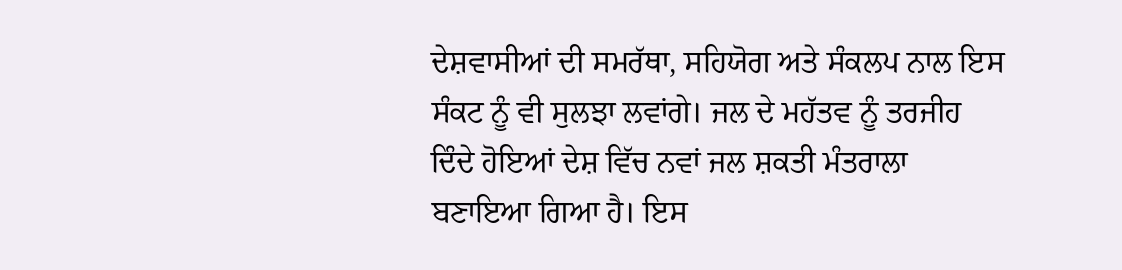ਦੇਸ਼ਵਾਸੀਆਂ ਦੀ ਸਮਰੱਥਾ, ਸਹਿਯੋਗ ਅਤੇ ਸੰਕਲਪ ਨਾਲ ਇਸ ਸੰਕਟ ਨੂੰ ਵੀ ਸੁਲਝਾ ਲਵਾਂਗੇ। ਜਲ ਦੇ ਮਹੱਤਵ ਨੂੰ ਤਰਜੀਹ ਦਿੰਦੇ ਹੋਇਆਂ ਦੇਸ਼ ਵਿੱਚ ਨਵਾਂ ਜਲ ਸ਼ਕਤੀ ਮੰਤਰਾਲਾ ਬਣਾਇਆ ਗਿਆ ਹੈ। ਇਸ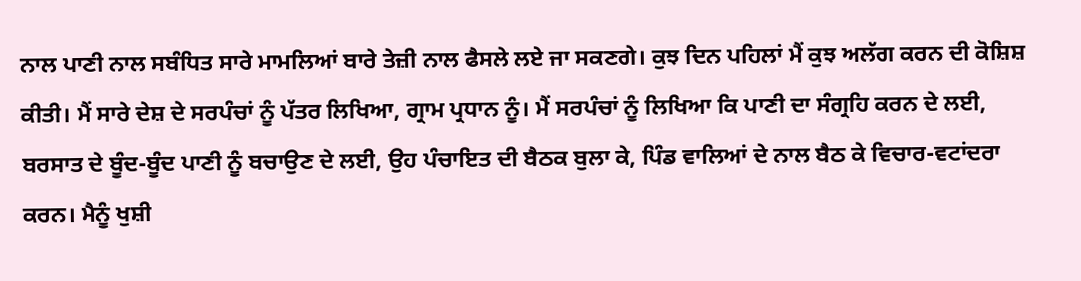ਨਾਲ ਪਾਣੀ ਨਾਲ ਸਬੰਧਿਤ ਸਾਰੇ ਮਾਮਲਿਆਂ ਬਾਰੇ ਤੇਜ਼ੀ ਨਾਲ ਫੈਸਲੇ ਲਏ ਜਾ ਸਕਣਗੇ। ਕੁਝ ਦਿਨ ਪਹਿਲਾਂ ਮੈਂ ਕੁਝ ਅਲੱਗ ਕਰਨ ਦੀ ਕੋਸ਼ਿਸ਼ ਕੀਤੀ। ਮੈਂ ਸਾਰੇ ਦੇਸ਼ ਦੇ ਸਰਪੰਚਾਂ ਨੂੰ ਪੱਤਰ ਲਿਖਿਆ, ਗ੍ਰਾਮ ਪ੍ਰਧਾਨ ਨੂੰ। ਮੈਂ ਸਰਪੰਚਾਂ ਨੂੰ ਲਿਖਿਆ ਕਿ ਪਾਣੀ ਦਾ ਸੰਗ੍ਰਹਿ ਕਰਨ ਦੇ ਲਈ, ਬਰਸਾਤ ਦੇ ਬੂੰਦ-ਬੂੰਦ ਪਾਣੀ ਨੂੰ ਬਚਾਉਣ ਦੇ ਲਈ, ਉਹ ਪੰਚਾਇਤ ਦੀ ਬੈਠਕ ਬੁਲਾ ਕੇ, ਪਿੰਡ ਵਾਲਿਆਂ ਦੇ ਨਾਲ ਬੈਠ ਕੇ ਵਿਚਾਰ-ਵਟਾਂਦਰਾ ਕਰਨ। ਮੈਨੂੰ ਖੁਸ਼ੀ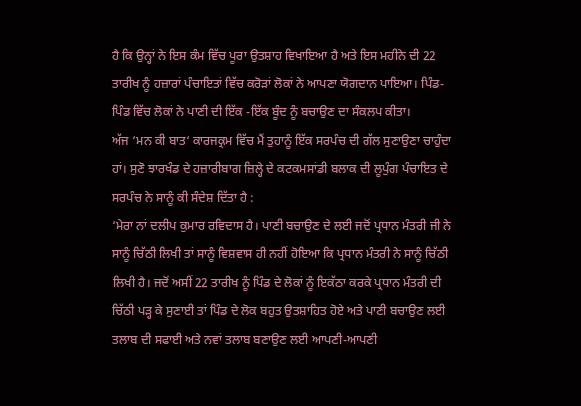ਹੈ ਕਿ ਉਨ੍ਹਾਂ ਨੇ ਇਸ ਕੰਮ ਵਿੱਚ ਪੂਰਾ ਉਤਸ਼ਾਹ ਵਿਖਾਇਆ ਹੈ ਅਤੇ ਇਸ ਮਹੀਨੇ ਦੀ 22 ਤਾਰੀਖ ਨੂੰ ਹਜ਼ਾਰਾਂ ਪੰਚਾਇਤਾਂ ਵਿੱਚ ਕਰੋੜਾਂ ਲੋਕਾਂ ਨੇ ਆਪਣਾ ਯੋਗਦਾਨ ਪਾਇਆ। ਪਿੰਡ-ਪਿੰਡ ਵਿੱਚ ਲੋਕਾਂ ਨੇ ਪਾਣੀ ਦੀ ਇੱਕ -ਇੱਕ ਬੂੰਦ ਨੂੰ ਬਚਾਉਣ ਦਾ ਸੰਕਲਪ ਕੀਤਾ।
ਅੱਜ ‘ਮਨ ਕੀ ਬਾਤ‘ ਕਾਰਜਕ੍ਰਮ ਵਿੱਚ ਮੈਂ ਤੁਹਾਨੂੰ ਇੱਕ ਸਰਪੰਚ ਦੀ ਗੱਲ ਸੁਣਾਉਣਾ ਚਾਹੁੰਦਾ ਹਾਂ। ਸੁਣੋ ਝਾਰਖੰਡ ਦੇ ਹਜ਼ਾਰੀਬਾਗ ਜ਼ਿਲ੍ਹੇ ਦੇ ਕਟਕਮਸਾਂਡੀ ਬਲਾਕ ਦੀ ਲੂਪੁੰਗ ਪੰਚਾਇਤ ਦੇ ਸਰਪੰਚ ਨੇ ਸਾਨੂੰ ਕੀ ਸੰਦੇਸ਼ ਦਿੱਤਾ ਹੈ :
‘ਮੇਰਾ ਨਾਂ ਦਲੀਪ ਕੁਮਾਰ ਰਵਿਦਾਸ ਹੈ। ਪਾਣੀ ਬਚਾਉਣ ਦੇ ਲਈ ਜਦੋਂ ਪ੍ਰਧਾਨ ਮੰਤਰੀ ਜੀ ਨੇ ਸਾਨੂੰ ਚਿੱਠੀ ਲਿਖੀ ਤਾਂ ਸਾਨੂੰ ਵਿਸ਼ਵਾਸ ਹੀ ਨਹੀਂ ਹੋਇਆ ਕਿ ਪ੍ਰਧਾਨ ਮੰਤਰੀ ਨੇ ਸਾਨੂੰ ਚਿੱਠੀ ਲਿਖੀ ਹੈ। ਜਦੋਂ ਅਸੀਂ 22 ਤਾਰੀਖ ਨੂੰ ਪਿੰਡ ਦੇ ਲੋਕਾਂ ਨੂੰ ਇਕੱਠਾ ਕਰਕੇ ਪ੍ਰਧਾਨ ਮੰਤਰੀ ਦੀ ਚਿੱਠੀ ਪੜ੍ਹ ਕੇ ਸੁਣਾਈ ਤਾਂ ਪਿੰਡ ਦੇ ਲੋਕ ਬਹੁਤ ਉਤਸ਼ਾਹਿਤ ਹੋਏ ਅਤੇ ਪਾਣੀ ਬਚਾਉਣ ਲਈ ਤਲਾਬ ਦੀ ਸਫਾਈ ਅਤੇ ਨਵਾਂ ਤਲਾਬ ਬਣਾਉਣ ਲਈ ਆਪਣੀ-ਆਪਣੀ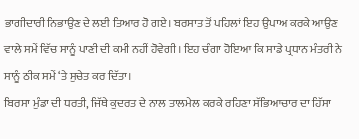ਭਾਗੀਦਾਰੀ ਨਿਭਾਉਣ ਦੇ ਲਈ ਤਿਆਰ ਹੋ ਗਏ। ਬਰਸਾਤ ਤੋਂ ਪਹਿਲਾਂ ਇਹ ਉਪਾਅ ਕਰਕੇ ਆਉਣ ਵਾਲੇ ਸਮੇਂ ਵਿੱਚ ਸਾਨੂੰ ਪਾਣੀ ਦੀ ਕਮੀ ਨਹੀਂ ਹੋਵੇਗੀ। ਇਹ ਚੰਗਾ ਹੋਇਆ ਕਿ ਸਾਡੇ ਪ੍ਰਧਾਨ ਮੰਤਰੀ ਨੇ ਸਾਨੂੰ ਠੀਕ ਸਮੇਂ ‘ਤੇ ਸੁਚੇਤ ਕਰ ਦਿੱਤਾ।
ਬਿਰਸਾ ਮੁੰਡਾ ਦੀ ਧਰਤੀ, ਜਿੱਥੇ ਕੁਦਰਤ ਦੇ ਨਾਲ ਤਾਲਮੇਲ ਕਰਕੇ ਰਹਿਣਾ ਸੱਭਿਆਚਾਰ ਦਾ ਹਿੱਸਾ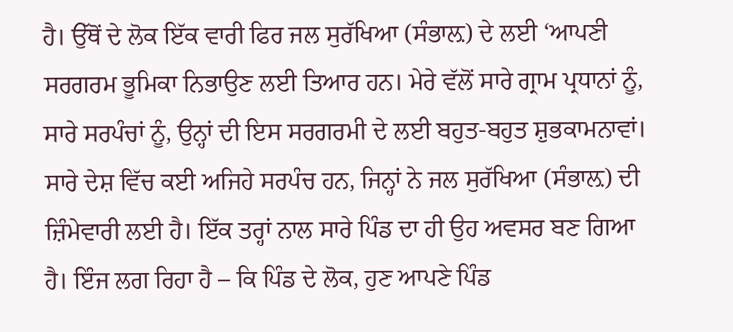ਹੈ। ਉੱਥੋਂ ਦੇ ਲੋਕ ਇੱਕ ਵਾਰੀ ਫਿਰ ਜਲ ਸੁਰੱਖਿਆ (ਸੰਭਾਲ਼) ਦੇ ਲਈ ‘ਆਪਣੀ ਸਰਗਰਮ ਭੂਮਿਕਾ ਨਿਭਾਉਣ ਲਈ ਤਿਆਰ ਹਨ। ਮੇਰੇ ਵੱਲੋਂ ਸਾਰੇ ਗ੍ਰਾਮ ਪ੍ਰਧਾਨਾਂ ਨੂੰ, ਸਾਰੇ ਸਰਪੰਚਾਂ ਨੂੰ, ਉਨ੍ਹਾਂ ਦੀ ਇਸ ਸਰਗਰਮੀ ਦੇ ਲਈ ਬਹੁਤ-ਬਹੁਤ ਸ਼ੁਭਕਾਮਨਾਵਾਂ। ਸਾਰੇ ਦੇਸ਼ ਵਿੱਚ ਕਈ ਅਜਿਹੇ ਸਰਪੰਚ ਹਨ, ਜਿਨ੍ਹਾਂ ਨੇ ਜਲ ਸੁਰੱਖਿਆ (ਸੰਭਾਲ਼) ਦੀ ਜ਼ਿੰਮੇਵਾਰੀ ਲਈ ਹੈ। ਇੱਕ ਤਰ੍ਹਾਂ ਨਾਲ ਸਾਰੇ ਪਿੰਡ ਦਾ ਹੀ ਉਹ ਅਵਸਰ ਬਣ ਗਿਆ ਹੈ। ਇੰਜ ਲਗ ਰਿਹਾ ਹੈ – ਕਿ ਪਿੰਡ ਦੇ ਲੋਕ, ਹੁਣ ਆਪਣੇ ਪਿੰਡ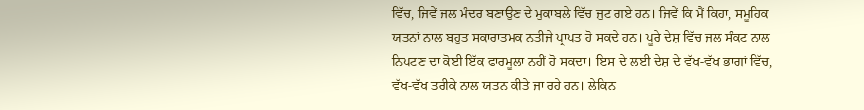ਵਿੱਚ, ਜਿਵੇਂ ਜਲ ਮੰਦਰ ਬਣਾਉਣ ਦੇ ਮੁਕਾਬਲੇ ਵਿੱਚ ਜੁਟ ਗਏ ਹਨ। ਜਿਵੇਂ ਕਿ ਮੈਂ ਕਿਹਾ, ਸਮੂਹਿਕ ਯਤਨਾਂ ਨਾਲ ਬਹੁਤ ਸਕਾਰਾਤਮਕ ਨਤੀਜੇ ਪ੍ਰਾਪਤ ਹੋ ਸਕਦੇ ਹਨ। ਪੂਰੇ ਦੇਸ਼ ਵਿੱਚ ਜਲ ਸੰਕਟ ਨਾਲ ਨਿਪਟਣ ਦਾ ਕੋਈ ਇੱਕ ਫਾਰਮੂਲਾ ਨਹੀਂ ਹੋ ਸਕਦਾ। ਇਸ ਦੇ ਲਈ ਦੇਸ਼ ਦੇ ਵੱਖ-ਵੱਖ ਭਾਗਾਂ ਵਿੱਚ, ਵੱਖ-ਵੱਖ ਤਰੀਕੇ ਨਾਲ ਯਤਨ ਕੀਤੇ ਜਾ ਰਹੇ ਹਨ। ਲੇਕਿਨ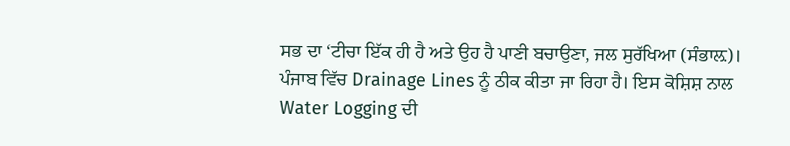ਸਭ ਦਾ ‘ਟੀਚਾ ਇੱਕ ਹੀ ਹੈ ਅਤੇ ਉਹ ਹੈ ਪਾਣੀ ਬਚਾਉਣਾ, ਜਲ ਸੁਰੱਖਿਆ (ਸੰਭਾਲ਼)।
ਪੰਜਾਬ ਵਿੱਚ Drainage Lines ਨੂੰ ਠੀਕ ਕੀਤਾ ਜਾ ਰਿਹਾ ਹੈ। ਇਸ ਕੋਸ਼ਿਸ਼ ਨਾਲ Water Logging ਦੀ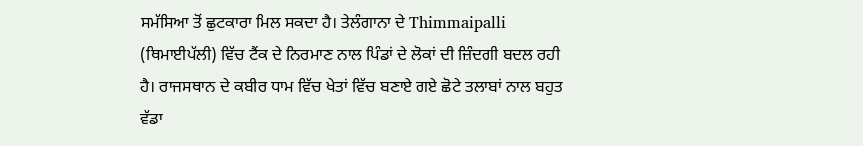ਸਮੱਸਿਆ ਤੋਂ ਛੁਟਕਾਰਾ ਮਿਲ ਸਕਦਾ ਹੈ। ਤੇਲੰਗਾਨਾ ਦੇ Thimmaipalli (ਥਿਮਾਈਪੱਲੀ) ਵਿੱਚ ਟੈਂਕ ਦੇ ਨਿਰਮਾਣ ਨਾਲ ਪਿੰਡਾਂ ਦੇ ਲੋਕਾਂ ਦੀ ਜ਼ਿੰਦਗੀ ਬਦਲ ਰਹੀ ਹੈ। ਰਾਜਸਥਾਨ ਦੇ ਕਬੀਰ ਧਾਮ ਵਿੱਚ ਖੇਤਾਂ ਵਿੱਚ ਬਣਾਏ ਗਏ ਛੋਟੇ ਤਲਾਬਾਂ ਨਾਲ ਬਹੁਤ ਵੱਡਾ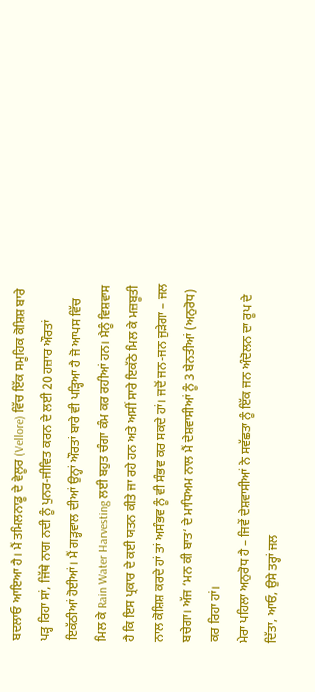ਬਦਲਾਓ ਆਇਆ ਹੈ। ਮੈਂ ਤਮਿਲਨਾਡੂ ਦੇ ਵੇਲੂਰ (Vellore) ਵਿੱਚ ਇੱਕ ਸਮੂਹਿਕ ਕੋਸ਼ਿਸ਼ ਬਾਰੇ ਪੜ੍ਹ ਰਿਹਾ ਸਾਂ, ਜਿੱਥੇ ਨਾਗ ਨਦੀ ਨੂੰ ਪੁਨਰ-ਜੀਵਿਤ ਕਰਨ ਦੇ ਲਈ 20 ਹਜ਼ਾਰ ਔਰਤਾਂ ਇਕੱਠੀਆਂ ਹੋਈਆਂ। ਮੈਂ ਗੜ੍ਹਵਾਲ ਦੀਆਂ ਉਨ੍ਹਾਂ ਔਰਤਾਂ ਬਾਰੇ ਵੀ ਪੜ੍ਹਿਆ ਹੈ ਜੋ ਆਪਸ ਵਿੱਚ ਮਿਲ ਕੇ Rain Water Harvesting ਲਈ ਬਹੁਤ ਚੰਗਾ ਕੰਮ ਕਰ ਰਹੀਆਂ ਹਨ। ਮੈਨੂੰ ਵਿਸ਼ਵਾਸ ਹੈ ਕਿ ਇਸ ਪ੍ਰਕਾਰ ਦੇ ਕਈ ਯਤਨ ਕੀਤੇ ਜਾ ਰਹੇ ਹਨ ਅਤੇ ਅਸੀਂ ਸਾਰੇ ਇਕੱਠੇ ਮਿਲ ਕੇ ਮਜ਼ਬੂਤੀ ਨਾਲ ਕੋਸ਼ਿਸ਼ ਕਰਦੇ ਹਾਂ ਤਾਂ ਅਸੰਭਵ ਨੂੰ ਵੀ ਸੰਭਵ ਕਰ ਸਕਦੇ ਹਾਂ। ਜਦੋਂ ਜਨ-ਜਨ ਜੁੜੇਗਾ – ਜਲ ਬਚੇਗਾ। ਅੱਜ ‘ਮਨ ਕੀ ਬਾਤ‘ ਦੇ ਮਾਧਿਅਮ ਨਾਲ ਮੈਂ ਦੇਸ਼ਵਾਸੀਆਂ ਨੂੰ 3 ਬੇਨਤੀਆਂ (ਅਨੁਰੋਧ) ਕਰ ਰਿਹਾ ਹਾਂ।
ਮੇਰਾ ਪਹਿਲਾ ਅਨੁਰੋਧ ਹੈ – ਜਿਵੇਂ ਦੇਸ਼ਵਾਸੀਆਂ ਨੇ ਸਵੱਛਤਾ ਨੂੰ ਇੱਕ ਜਨ ਅੰਦੋਲਨ ਦਾ ਰੂਪ ਦੇ ਦਿੱਤਾ, ਆਓ, ਉਸੇ ਤਰ੍ਹਾਂ ਜਲ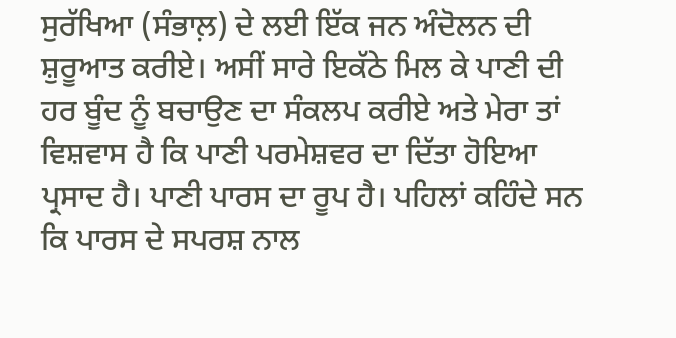ਸੁਰੱਖਿਆ (ਸੰਭਾਲ਼) ਦੇ ਲਈ ਇੱਕ ਜਨ ਅੰਦੋਲਨ ਦੀ ਸ਼ੁਰੂਆਤ ਕਰੀਏ। ਅਸੀਂ ਸਾਰੇ ਇਕੱਠੇ ਮਿਲ ਕੇ ਪਾਣੀ ਦੀ ਹਰ ਬੂੰਦ ਨੂੰ ਬਚਾਉਣ ਦਾ ਸੰਕਲਪ ਕਰੀਏ ਅਤੇ ਮੇਰਾ ਤਾਂ ਵਿਸ਼ਵਾਸ ਹੈ ਕਿ ਪਾਣੀ ਪਰਮੇਸ਼ਵਰ ਦਾ ਦਿੱਤਾ ਹੋਇਆ ਪ੍ਰਸਾਦ ਹੈ। ਪਾਣੀ ਪਾਰਸ ਦਾ ਰੂਪ ਹੈ। ਪਹਿਲਾਂ ਕਹਿੰਦੇ ਸਨ ਕਿ ਪਾਰਸ ਦੇ ਸਪਰਸ਼ ਨਾਲ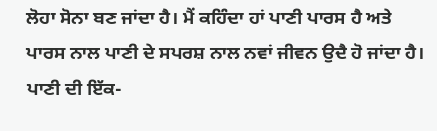ਲੋਹਾ ਸੋਨਾ ਬਣ ਜਾਂਦਾ ਹੈ। ਮੈਂ ਕਹਿੰਦਾ ਹਾਂ ਪਾਣੀ ਪਾਰਸ ਹੈ ਅਤੇ ਪਾਰਸ ਨਾਲ ਪਾਣੀ ਦੇ ਸਪਰਸ਼ ਨਾਲ ਨਵਾਂ ਜੀਵਨ ਉਦੈ ਹੋ ਜਾਂਦਾ ਹੈ। ਪਾਣੀ ਦੀ ਇੱਕ-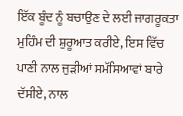ਇੱਕ ਬੂੰਦ ਨੂੰ ਬਚਾਉਣ ਦੇ ਲਈ ਜਾਗਰੂਕਤਾ ਮੁਹਿੰਮ ਦੀ ਸ਼ੁਰੂਆਤ ਕਰੀਏ, ਇਸ ਵਿੱਚ ਪਾਣੀ ਨਾਲ ਜੁੜੀਆਂ ਸਮੱਸਿਆਵਾਂ ਬਾਰੇ ਦੱਸੀਏ, ਨਾਲ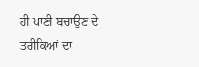ਹੀ ਪਾਣੀ ਬਚਾਉਣ ਦੇ ਤਰੀਕਿਆਂ ਦਾ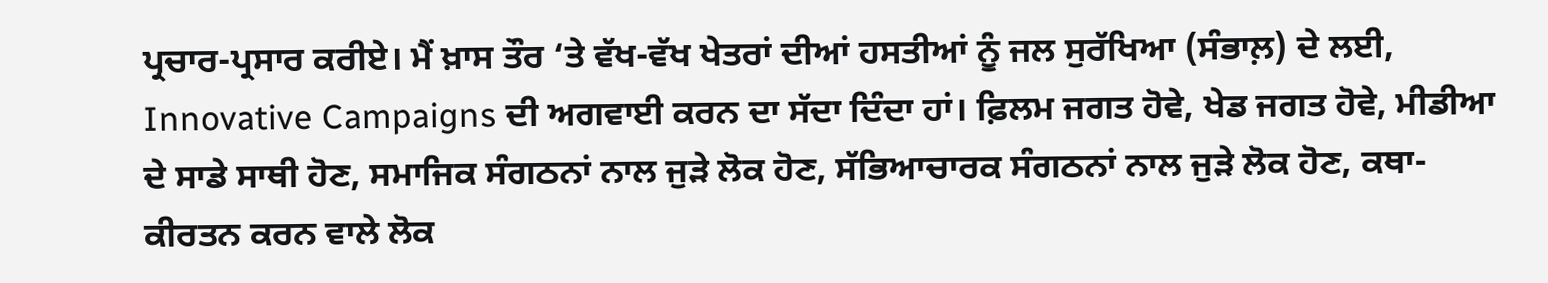ਪ੍ਰਚਾਰ-ਪ੍ਰਸਾਰ ਕਰੀਏ। ਮੈਂ ਖ਼ਾਸ ਤੌਰ ‘ਤੇ ਵੱਖ-ਵੱਖ ਖੇਤਰਾਂ ਦੀਆਂ ਹਸਤੀਆਂ ਨੂੰ ਜਲ ਸੁਰੱਖਿਆ (ਸੰਭਾਲ਼) ਦੇ ਲਈ, Innovative Campaigns ਦੀ ਅਗਵਾਈ ਕਰਨ ਦਾ ਸੱਦਾ ਦਿੰਦਾ ਹਾਂ। ਫ਼ਿਲਮ ਜਗਤ ਹੋਵੇ, ਖੇਡ ਜਗਤ ਹੋਵੇ, ਮੀਡੀਆ ਦੇ ਸਾਡੇ ਸਾਥੀ ਹੋਣ, ਸਮਾਜਿਕ ਸੰਗਠਨਾਂ ਨਾਲ ਜੁੜੇ ਲੋਕ ਹੋਣ, ਸੱਭਿਆਚਾਰਕ ਸੰਗਠਨਾਂ ਨਾਲ ਜੁੜੇ ਲੋਕ ਹੋਣ, ਕਥਾ-ਕੀਰਤਨ ਕਰਨ ਵਾਲੇ ਲੋਕ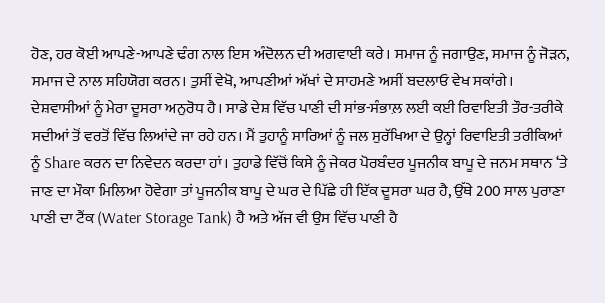ਹੋਣ, ਹਰ ਕੋਈ ਆਪਣੇ-ਆਪਣੇ ਢੰਗ ਨਾਲ ਇਸ ਅੰਦੋਲਨ ਦੀ ਅਗਵਾਈ ਕਰੇ। ਸਮਾਜ ਨੂੰ ਜਗਾਉਣ, ਸਮਾਜ ਨੂੰ ਜੋੜਨ, ਸਮਾਜ ਦੇ ਨਾਲ ਸਹਿਯੋਗ ਕਰਨ। ਤੁਸੀਂ ਵੇਖੋ, ਆਪਣੀਆਂ ਅੱਖਾਂ ਦੇ ਸਾਹਮਣੇ ਅਸੀਂ ਬਦਲਾਓ ਵੇਖ ਸਕਾਂਗੇ।
ਦੇਸ਼ਵਾਸੀਆਂ ਨੂੰ ਮੇਰਾ ਦੂਸਰਾ ਅਨੁਰੋਧ ਹੈ। ਸਾਡੇ ਦੇਸ਼ ਵਿੱਚ ਪਾਣੀ ਦੀ ਸਾਂਭ-ਸੰਭਾਲ਼ ਲਈ ਕਈ ਰਿਵਾਇਤੀ ਤੌਰ-ਤਰੀਕੇ ਸਦੀਆਂ ਤੋਂ ਵਰਤੋਂ ਵਿੱਚ ਲਿਆਂਦੇ ਜਾ ਰਹੇ ਹਨ। ਮੈਂ ਤੁਹਾਨੂੰ ਸਾਰਿਆਂ ਨੂੰ ਜਲ ਸੁਰੱਖਿਆ ਦੇ ਉਨ੍ਹਾਂ ਰਿਵਾਇਤੀ ਤਰੀਕਿਆਂ ਨੂੰ Share ਕਰਨ ਦਾ ਨਿਵੇਦਨ ਕਰਦਾ ਹਾਂ। ਤੁਹਾਡੇ ਵਿੱਚੋਂ ਕਿਸੇ ਨੂੰ ਜੇਕਰ ਪੋਰਬੰਦਰ ਪੂਜਨੀਕ ਬਾਪੂ ਦੇ ਜਨਮ ਸਥਾਨ ‘ਤੇ ਜਾਣ ਦਾ ਮੌਕਾ ਮਿਲਿਆ ਹੋਵੇਗਾ ਤਾਂ ਪੂਜਨੀਕ ਬਾਪੂ ਦੇ ਘਰ ਦੇ ਪਿੱਛੇ ਹੀ ਇੱਕ ਦੂਸਰਾ ਘਰ ਹੈ, ਉੱਥੇ 200 ਸਾਲ ਪੁਰਾਣਾ ਪਾਣੀ ਦਾ ਟੈਂਕ (Water Storage Tank) ਹੈ ਅਤੇ ਅੱਜ ਵੀ ਉਸ ਵਿੱਚ ਪਾਣੀ ਹੈ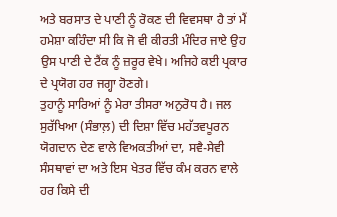ਅਤੇ ਬਰਸਾਤ ਦੇ ਪਾਣੀ ਨੂੰ ਰੋਕਣ ਦੀ ਵਿਵਸਥਾ ਹੈ ਤਾਂ ਮੈਂ ਹਮੇਸ਼ਾ ਕਹਿੰਦਾ ਸੀ ਕਿ ਜੋ ਵੀ ਕੀਰਤੀ ਮੰਦਿਰ ਜਾਏ ਉਹ ਉਸ ਪਾਣੀ ਦੇ ਟੈਂਕ ਨੂੰ ਜ਼ਰੂਰ ਵੇਖੇ। ਅਜਿਹੇ ਕਈ ਪ੍ਰਕਾਰ ਦੇ ਪ੍ਰਯੋਗ ਹਰ ਜਗ੍ਹਾ ਹੋਣਗੇ।
ਤੁਹਾਨੂੰ ਸਾਰਿਆਂ ਨੂੰ ਮੇਰਾ ਤੀਸਰਾ ਅਨੁਰੋਧ ਹੈ। ਜਲ ਸੁਰੱਖਿਆ (ਸੰਭਾਲ਼) ਦੀ ਦਿਸ਼ਾ ਵਿੱਚ ਮਹੱਤਵਪੂਰਨ ਯੋਗਦਾਨ ਦੇਣ ਵਾਲੇ ਵਿਅਕਤੀਆਂ ਦਾ, ਸਵੈ-ਸੇਵੀ ਸੰਸਥਾਵਾਂ ਦਾ ਅਤੇ ਇਸ ਖੇਤਰ ਵਿੱਚ ਕੰਮ ਕਰਨ ਵਾਲੇ ਹਰ ਕਿਸੇ ਦੀ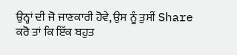ਉਨ੍ਹਾਂ ਦੀ ਜੋ ਜਾਣਕਾਰੀ ਹੋਵੇ, ਉਸ ਨੂੰ ਤੁਸੀਂ Share ਕਰੋ ਤਾਂ ਕਿ ਇੱਕ ਬਹੁਤ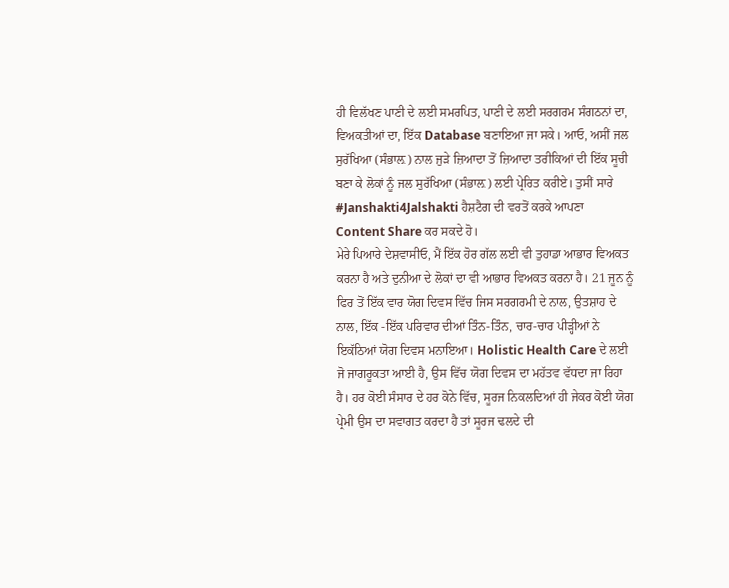ਹੀ ਵਿਲੱਖਣ ਪਾਣੀ ਦੇ ਲਈ ਸਮਰਪਿਤ, ਪਾਣੀ ਦੇ ਲਈ ਸਰਗਰਮ ਸੰਗਠਨਾਂ ਦਾ, ਵਿਅਕਤੀਆਂ ਦਾ, ਇੱਕ Database ਬਣਾਇਆ ਜਾ ਸਕੇ। ਆਓ, ਅਸੀਂ ਜਲ ਸੁਰੱਖਿਆ (ਸੰਭਾਲ਼) ਨਾਲ ਜੁੜੇ ਜ਼ਿਆਦਾ ਤੋਂ ਜ਼ਿਆਦਾ ਤਰੀਕਿਆਂ ਦੀ ਇੱਕ ਸੂਚੀ ਬਣਾ ਕੇ ਲੋਕਾਂ ਨੂੰ ਜਲ ਸੁਰੱਖਿਆ (ਸੰਭਾਲ਼) ਲਈ ਪ੍ਰੇਰਿਤ ਕਰੀਏ। ਤੁਸੀਂ ਸਾਰੇ #Janshakti4Jalshakti ਹੈਸ਼ਟੈਗ ਦੀ ਵਰਤੋਂ ਕਰਕੇ ਆਪਣਾ Content Share ਕਰ ਸਕਦੇ ਹੋ।
ਮੇਰੇ ਪਿਆਰੇ ਦੇਸ਼ਵਾਸੀਓ, ਮੈਂ ਇੱਕ ਹੋਰ ਗੱਲ ਲਈ ਵੀ ਤੁਹਾਡਾ ਆਭਾਰ ਵਿਅਕਤ ਕਰਨਾ ਹੈ ਅਤੇ ਦੁਨੀਆ ਦੇ ਲੋਕਾਂ ਦਾ ਵੀ ਆਭਾਰ ਵਿਅਕਤ ਕਰਨਾ ਹੈ। 21 ਜੂਨ ਨੂੰ ਫਿਰ ਤੋਂ ਇੱਕ ਵਾਰ ਯੋਗ ਦਿਵਸ ਵਿੱਚ ਜਿਸ ਸਰਗਰਮੀ ਦੇ ਨਾਲ, ਉਤਸ਼ਾਹ ਦੇ ਨਾਲ, ਇੱਕ -ਇੱਕ ਪਰਿਵਾਰ ਦੀਆਂ ਤਿੰਨ-ਤਿੰਨ, ਚਾਰ-ਚਾਰ ਪੀੜ੍ਹੀਆਂ ਨੇ ਇਕੱਠਿਆਂ ਯੋਗ ਦਿਵਸ ਮਨਾਇਆ। Holistic Health Care ਦੇ ਲਈ ਜੋ ਜਾਗਰੂਕਤਾ ਆਈ ਹੈ, ਉਸ ਵਿੱਚ ਯੋਗ ਦਿਵਸ ਦਾ ਮਹੱਤਵ ਵੱਧਦਾ ਜਾ ਰਿਹਾ ਹੈ। ਹਰ ਕੋਈ ਸੰਸਾਰ ਦੇ ਹਰ ਕੋਨੇ ਵਿੱਚ, ਸੂਰਜ ਨਿਕਲਦਿਆਂ ਹੀ ਜੇਕਰ ਕੋਈ ਯੋਗ ਪ੍ਰੇਮੀ ਉਸ ਦਾ ਸਵਾਗਤ ਕਰਦਾ ਹੈ ਤਾਂ ਸੂਰਜ ਢਲਦੇ ਦੀ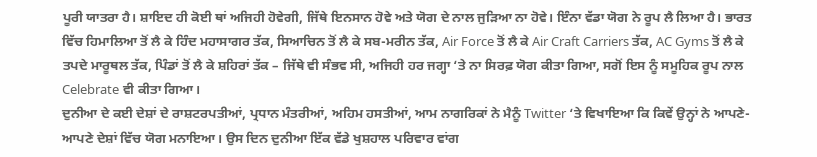ਪੂਰੀ ਯਾਤਰਾ ਹੈ। ਸ਼ਾਇਦ ਹੀ ਕੋਈ ਥਾਂ ਅਜਿਹੀ ਹੋਵੇਗੀ, ਜਿੱਥੇ ਇਨਸਾਨ ਹੋਵੇ ਅਤੇ ਯੋਗ ਦੇ ਨਾਲ ਜੁੜਿਆ ਨਾ ਹੋਵੇ। ਇੰਨਾ ਵੱਡਾ ਯੋਗ ਨੇ ਰੂਪ ਲੈ ਲਿਆ ਹੈ। ਭਾਰਤ ਵਿੱਚ ਹਿਮਾਲਿਆ ਤੋਂ ਲੈ ਕੇ ਹਿੰਦ ਮਹਾਸਾਗਰ ਤੱਕ, ਸਿਆਚਿਨ ਤੋਂ ਲੈ ਕੇ ਸਬ-ਮਰੀਨ ਤੱਕ, Air Force ਤੋਂ ਲੈ ਕੇ Air Craft Carriers ਤੱਕ, AC Gyms ਤੋਂ ਲੈ ਕੇ ਤਪਦੇ ਮਾਰੂਥਲ ਤੱਕ, ਪਿੰਡਾਂ ਤੋਂ ਲੈ ਕੇ ਸ਼ਹਿਰਾਂ ਤੱਕ – ਜਿੱਥੇ ਵੀ ਸੰਭਵ ਸੀ, ਅਜਿਹੀ ਹਰ ਜਗ੍ਹਾ ‘ਤੇ ਨਾ ਸਿਰਫ਼ ਯੋਗ ਕੀਤਾ ਗਿਆ, ਸਗੋਂ ਇਸ ਨੂੰ ਸਮੂਹਿਕ ਰੂਪ ਨਾਲ Celebrate ਵੀ ਕੀਤਾ ਗਿਆ।
ਦੁਨੀਆ ਦੇ ਕਈ ਦੇਸ਼ਾਂ ਦੇ ਰਾਸ਼ਟਰਪਤੀਆਂ, ਪ੍ਰਧਾਨ ਮੰਤਰੀਆਂ, ਅਹਿਮ ਹਸਤੀਆਂ, ਆਮ ਨਾਗਰਿਕਾਂ ਨੇ ਮੈਨੂੰ Twitter ‘ਤੇ ਵਿਖਾਇਆ ਕਿ ਕਿਵੇਂ ਉਨ੍ਹਾਂ ਨੇ ਆਪਣੇ-ਆਪਣੇ ਦੇਸ਼ਾਂ ਵਿੱਚ ਯੋਗ ਮਨਾਇਆ। ਉਸ ਦਿਨ ਦੁਨੀਆ ਇੱਕ ਵੱਡੇ ਖੁਸ਼ਹਾਲ ਪਰਿਵਾਰ ਵਾਂਗ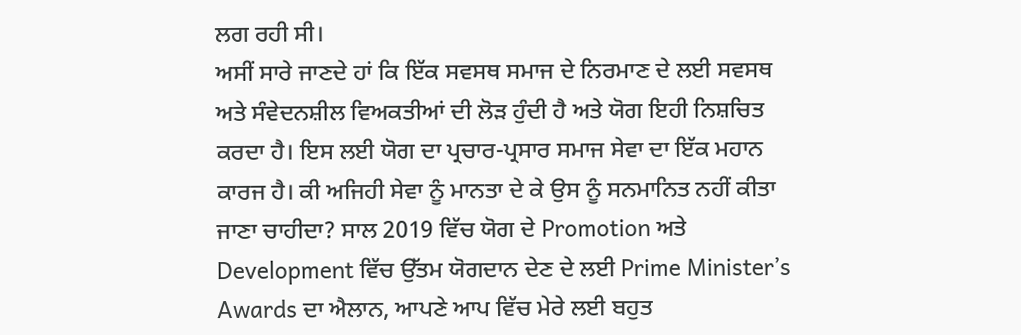ਲਗ ਰਹੀ ਸੀ।
ਅਸੀਂ ਸਾਰੇ ਜਾਣਦੇ ਹਾਂ ਕਿ ਇੱਕ ਸਵਸਥ ਸਮਾਜ ਦੇ ਨਿਰਮਾਣ ਦੇ ਲਈ ਸਵਸਥ ਅਤੇ ਸੰਵੇਦਨਸ਼ੀਲ ਵਿਅਕਤੀਆਂ ਦੀ ਲੋੜ ਹੁੰਦੀ ਹੈ ਅਤੇ ਯੋਗ ਇਹੀ ਨਿਸ਼ਚਿਤ ਕਰਦਾ ਹੈ। ਇਸ ਲਈ ਯੋਗ ਦਾ ਪ੍ਰਚਾਰ-ਪ੍ਰਸਾਰ ਸਮਾਜ ਸੇਵਾ ਦਾ ਇੱਕ ਮਹਾਨ ਕਾਰਜ ਹੈ। ਕੀ ਅਜਿਹੀ ਸੇਵਾ ਨੂੰ ਮਾਨਤਾ ਦੇ ਕੇ ਉਸ ਨੂੰ ਸਨਮਾਨਿਤ ਨਹੀਂ ਕੀਤਾ ਜਾਣਾ ਚਾਹੀਦਾ? ਸਾਲ 2019 ਵਿੱਚ ਯੋਗ ਦੇ Promotion ਅਤੇ Development ਵਿੱਚ ਉੱਤਮ ਯੋਗਦਾਨ ਦੇਣ ਦੇ ਲਈ Prime Minister’s Awards ਦਾ ਐਲਾਨ, ਆਪਣੇ ਆਪ ਵਿੱਚ ਮੇਰੇ ਲਈ ਬਹੁਤ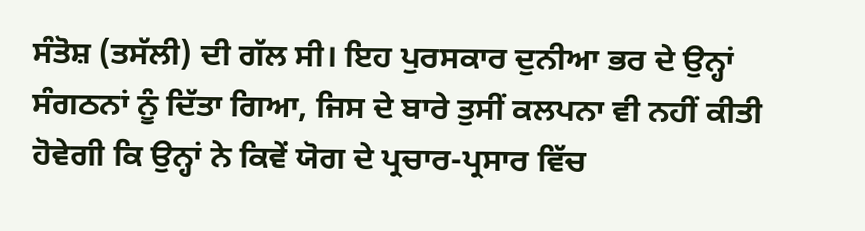ਸੰਤੋਸ਼ (ਤਸੱਲੀ) ਦੀ ਗੱਲ ਸੀ। ਇਹ ਪੁਰਸਕਾਰ ਦੁਨੀਆ ਭਰ ਦੇ ਉਨ੍ਹਾਂ ਸੰਗਠਨਾਂ ਨੂੰ ਦਿੱਤਾ ਗਿਆ, ਜਿਸ ਦੇ ਬਾਰੇ ਤੁਸੀਂ ਕਲਪਨਾ ਵੀ ਨਹੀਂ ਕੀਤੀ ਹੋਵੇਗੀ ਕਿ ਉਨ੍ਹਾਂ ਨੇ ਕਿਵੇਂ ਯੋਗ ਦੇ ਪ੍ਰਚਾਰ-ਪ੍ਰਸਾਰ ਵਿੱਚ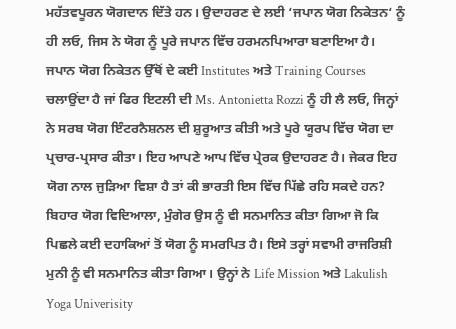ਮਹੱਤਵਪੂਰਨ ਯੋਗਦਾਨ ਦਿੱਤੇ ਹਨ। ਉਦਾਹਰਣ ਦੇ ਲਈ ‘ਜਪਾਨ ਯੋਗ ਨਿਕੇਤਨ‘ ਨੂੰ ਹੀ ਲਓ, ਜਿਸ ਨੇ ਯੋਗ ਨੂੰ ਪੂਰੇ ਜਪਾਨ ਵਿੱਚ ਹਰਮਨਪਿਆਰਾ ਬਣਾਇਆ ਹੈ। ਜਪਾਨ ਯੋਗ ਨਿਕੇਤਨ ਉੱਥੋਂ ਦੇ ਕਈ Institutes ਅਤੇ Training Courses ਚਲਾਉਂਦਾ ਹੈ ਜਾਂ ਫਿਰ ਇਟਲੀ ਦੀ Ms. Antonietta Rozzi ਨੂੰ ਹੀ ਲੈ ਲਓ, ਜਿਨ੍ਹਾਂ ਨੇ ਸਰਬ ਯੋਗ ਇੰਟਰਨੈਸ਼ਨਲ ਦੀ ਸ਼ੁਰੂਆਤ ਕੀਤੀ ਅਤੇ ਪੂਰੇ ਯੂਰਪ ਵਿੱਚ ਯੋਗ ਦਾ ਪ੍ਰਚਾਰ-ਪ੍ਰਸਾਰ ਕੀਤਾ। ਇਹ ਆਪਣੇ ਆਪ ਵਿੱਚ ਪ੍ਰੇਰਕ ਉਦਾਹਰਣ ਹੈ। ਜੇਕਰ ਇਹ ਯੋਗ ਨਾਲ ਜੁੜਿਆ ਵਿਸ਼ਾ ਹੈ ਤਾਂ ਕੀ ਭਾਰਤੀ ਇਸ ਵਿੱਚ ਪਿੱਛੇ ਰਹਿ ਸਕਦੇ ਹਨ? ਬਿਹਾਰ ਯੋਗ ਵਿਦਿਆਲਾ, ਮੁੰਗੇਰ ਉਸ ਨੂੰ ਵੀ ਸਨਮਾਨਿਤ ਕੀਤਾ ਗਿਆ ਜੋ ਕਿ ਪਿਛਲੇ ਕਈ ਦਹਾਕਿਆਂ ਤੋਂ ਯੋਗ ਨੂੰ ਸਮਰਪਿਤ ਹੈ। ਇਸੇ ਤਰ੍ਹਾਂ ਸਵਾਮੀ ਰਾਜਰਿਸ਼ੀ ਮੁਨੀ ਨੂੰ ਵੀ ਸਨਮਾਨਿਤ ਕੀਤਾ ਗਿਆ। ਉਨ੍ਹਾਂ ਨੇ Life Mission ਅਤੇ Lakulish Yoga Univerisity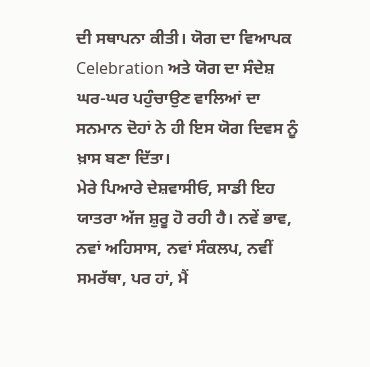ਦੀ ਸਥਾਪਨਾ ਕੀਤੀ। ਯੋਗ ਦਾ ਵਿਆਪਕ Celebration ਅਤੇ ਯੋਗ ਦਾ ਸੰਦੇਸ਼ ਘਰ-ਘਰ ਪਹੁੰਚਾਉਣ ਵਾਲਿਆਂ ਦਾ ਸਨਮਾਨ ਦੋਹਾਂ ਨੇ ਹੀ ਇਸ ਯੋਗ ਦਿਵਸ ਨੂੰ ਖ਼ਾਸ ਬਣਾ ਦਿੱਤਾ।
ਮੇਰੇ ਪਿਆਰੇ ਦੇਸ਼ਵਾਸੀਓ, ਸਾਡੀ ਇਹ ਯਾਤਰਾ ਅੱਜ ਸ਼ੁਰੂ ਹੋ ਰਹੀ ਹੈ। ਨਵੇਂ ਭਾਵ, ਨਵਾਂ ਅਹਿਸਾਸ, ਨਵਾਂ ਸੰਕਲਪ, ਨਵੀਂ ਸਮਰੱਥਾ, ਪਰ ਹਾਂ, ਮੈਂ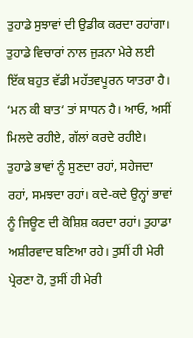ਤੁਹਾਡੇ ਸੁਝਾਵਾਂ ਦੀ ਉਡੀਕ ਕਰਦਾ ਰਹਾਂਗਾ। ਤੁਹਾਡੇ ਵਿਚਾਰਾਂ ਨਾਲ ਜੁੜਨਾ ਮੇਰੇ ਲਈ ਇੱਕ ਬਹੁਤ ਵੱਡੀ ਮਹੱਤਵਪੂਰਨ ਯਾਤਰਾ ਹੈ। ‘ਮਨ ਕੀ ਬਾਤ‘ ਤਾਂ ਸਾਧਨ ਹੈ। ਆਓ, ਅਸੀਂ ਮਿਲਦੇ ਰਹੀਏ, ਗੱਲਾਂ ਕਰਦੇ ਰਹੀਏ। ਤੁਹਾਡੇ ਭਾਵਾਂ ਨੂੰ ਸੁਣਦਾ ਰਹਾਂ, ਸਹੇਜਦਾ ਰਹਾਂ, ਸਮਝਦਾ ਰਹਾਂ। ਕਦੇ-ਕਦੇ ਉਨ੍ਹਾਂ ਭਾਵਾਂ ਨੂੰ ਜਿਊਣ ਦੀ ਕੋਸ਼ਿਸ਼ ਕਰਦਾ ਰਹਾਂ। ਤੁਹਾਡਾ ਅਸ਼ੀਰਵਾਦ ਬਣਿਆ ਰਹੇ। ਤੁਸੀਂ ਹੀ ਮੇਰੀ ਪ੍ਰੇਰਣਾ ਹੋ, ਤੁਸੀਂ ਹੀ ਮੇਰੀ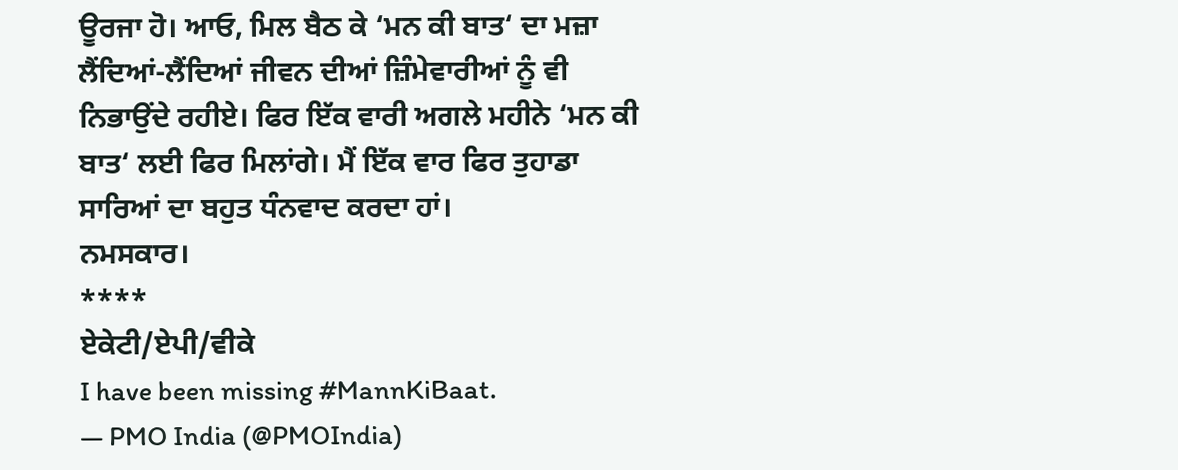ਊਰਜਾ ਹੋ। ਆਓ, ਮਿਲ ਬੈਠ ਕੇ ‘ਮਨ ਕੀ ਬਾਤ‘ ਦਾ ਮਜ਼ਾ ਲੈਂਦਿਆਂ-ਲੈਂਦਿਆਂ ਜੀਵਨ ਦੀਆਂ ਜ਼ਿੰਮੇਵਾਰੀਆਂ ਨੂੰ ਵੀ ਨਿਭਾਉਂਦੇ ਰਹੀਏ। ਫਿਰ ਇੱਕ ਵਾਰੀ ਅਗਲੇ ਮਹੀਨੇ ‘ਮਨ ਕੀ ਬਾਤ‘ ਲਈ ਫਿਰ ਮਿਲਾਂਗੇ। ਮੈਂ ਇੱਕ ਵਾਰ ਫਿਰ ਤੁਹਾਡਾ ਸਾਰਿਆਂ ਦਾ ਬਹੁਤ ਧੰਨਵਾਦ ਕਰਦਾ ਹਾਂ।
ਨਮਸਕਾਰ।
****
ਏਕੇਟੀ/ਏਪੀ/ਵੀਕੇ
I have been missing #MannKiBaat.
— PMO India (@PMOIndia)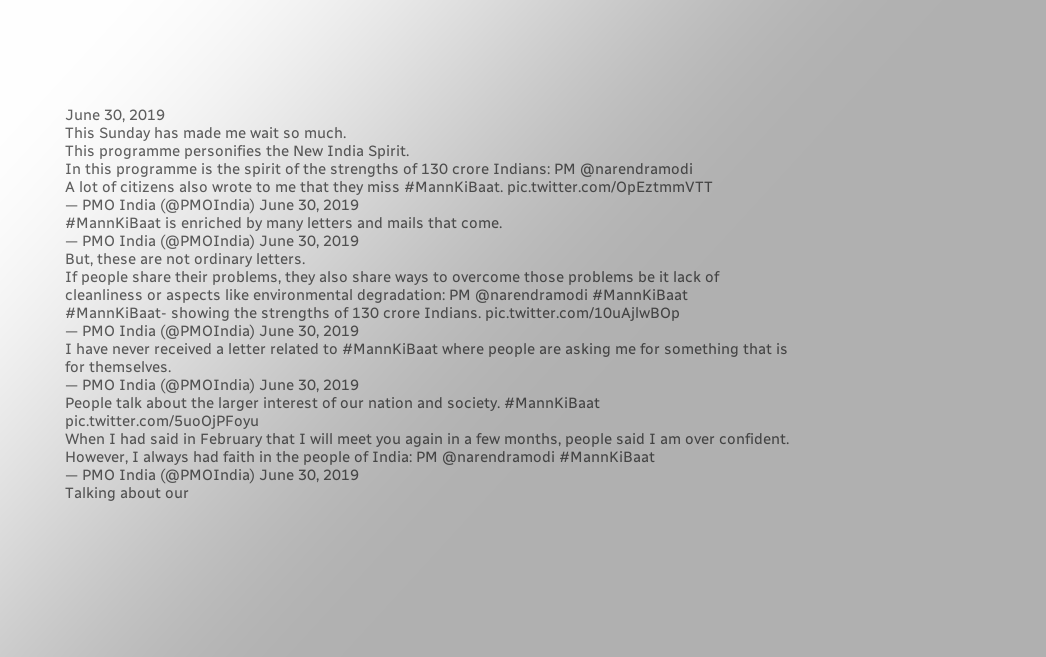June 30, 2019
This Sunday has made me wait so much.
This programme personifies the New India Spirit.
In this programme is the spirit of the strengths of 130 crore Indians: PM @narendramodi
A lot of citizens also wrote to me that they miss #MannKiBaat. pic.twitter.com/OpEztmmVTT
— PMO India (@PMOIndia) June 30, 2019
#MannKiBaat is enriched by many letters and mails that come.
— PMO India (@PMOIndia) June 30, 2019
But, these are not ordinary letters.
If people share their problems, they also share ways to overcome those problems be it lack of cleanliness or aspects like environmental degradation: PM @narendramodi #MannKiBaat
#MannKiBaat- showing the strengths of 130 crore Indians. pic.twitter.com/10uAjlwBOp
— PMO India (@PMOIndia) June 30, 2019
I have never received a letter related to #MannKiBaat where people are asking me for something that is for themselves.
— PMO India (@PMOIndia) June 30, 2019
People talk about the larger interest of our nation and society. #MannKiBaat pic.twitter.com/5uoOjPFoyu
When I had said in February that I will meet you again in a few months, people said I am over confident. However, I always had faith in the people of India: PM @narendramodi #MannKiBaat
— PMO India (@PMOIndia) June 30, 2019
Talking about our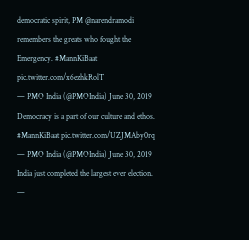democratic spirit, PM @narendramodi remembers the greats who fought the Emergency. #MannKiBaat pic.twitter.com/x6ezhkRolT
— PMO India (@PMOIndia) June 30, 2019
Democracy is a part of our culture and ethos. #MannKiBaat pic.twitter.com/UZJMAby0rq
— PMO India (@PMOIndia) June 30, 2019
India just completed the largest ever election.
—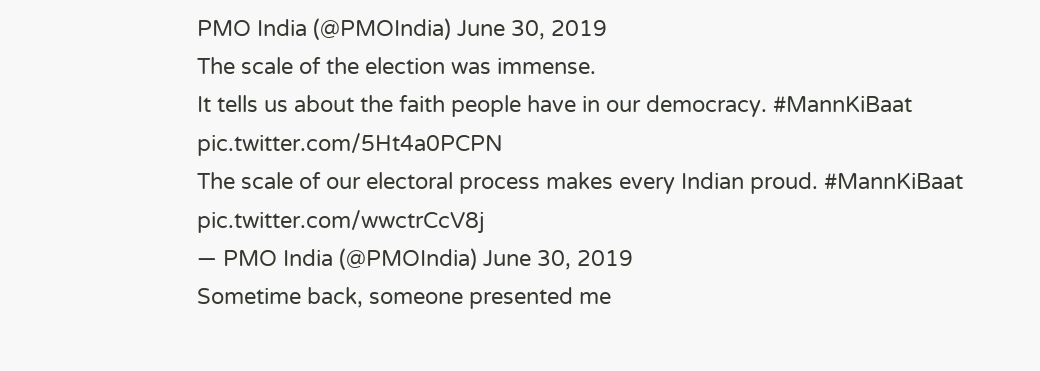PMO India (@PMOIndia) June 30, 2019
The scale of the election was immense.
It tells us about the faith people have in our democracy. #MannKiBaat pic.twitter.com/5Ht4a0PCPN
The scale of our electoral process makes every Indian proud. #MannKiBaat pic.twitter.com/wwctrCcV8j
— PMO India (@PMOIndia) June 30, 2019
Sometime back, someone presented me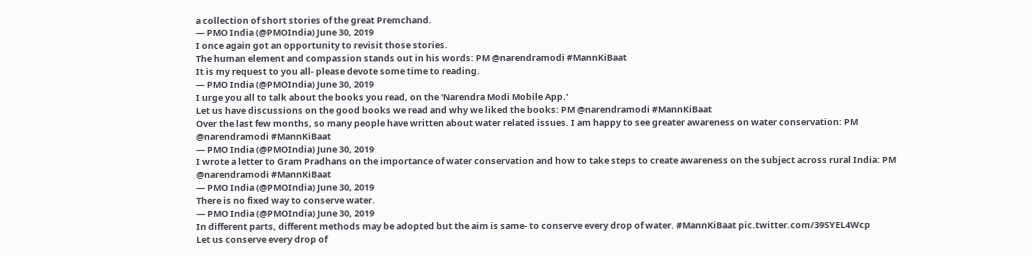a collection of short stories of the great Premchand.
— PMO India (@PMOIndia) June 30, 2019
I once again got an opportunity to revisit those stories.
The human element and compassion stands out in his words: PM @narendramodi #MannKiBaat
It is my request to you all- please devote some time to reading.
— PMO India (@PMOIndia) June 30, 2019
I urge you all to talk about the books you read, on the 'Narendra Modi Mobile App.'
Let us have discussions on the good books we read and why we liked the books: PM @narendramodi #MannKiBaat
Over the last few months, so many people have written about water related issues. I am happy to see greater awareness on water conservation: PM @narendramodi #MannKiBaat
— PMO India (@PMOIndia) June 30, 2019
I wrote a letter to Gram Pradhans on the importance of water conservation and how to take steps to create awareness on the subject across rural India: PM @narendramodi #MannKiBaat
— PMO India (@PMOIndia) June 30, 2019
There is no fixed way to conserve water.
— PMO India (@PMOIndia) June 30, 2019
In different parts, different methods may be adopted but the aim is same- to conserve every drop of water. #MannKiBaat pic.twitter.com/39SYEL4Wcp
Let us conserve every drop of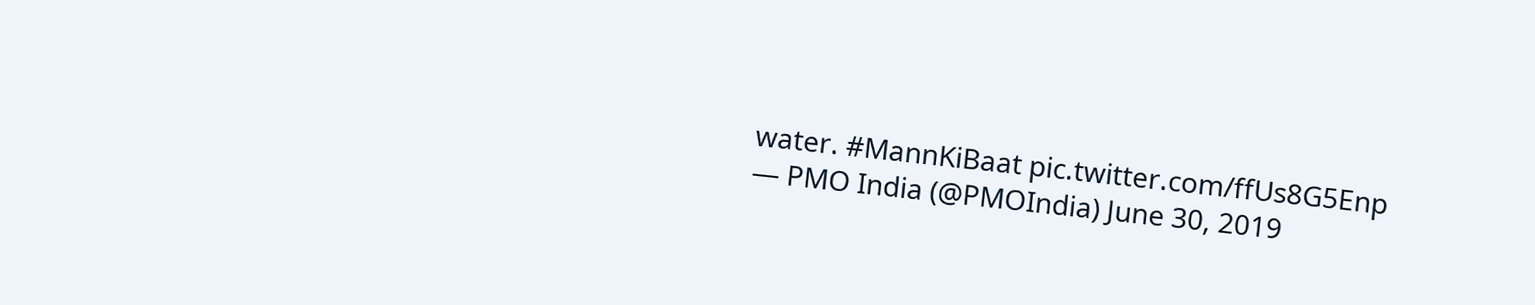water. #MannKiBaat pic.twitter.com/ffUs8G5Enp
— PMO India (@PMOIndia) June 30, 2019